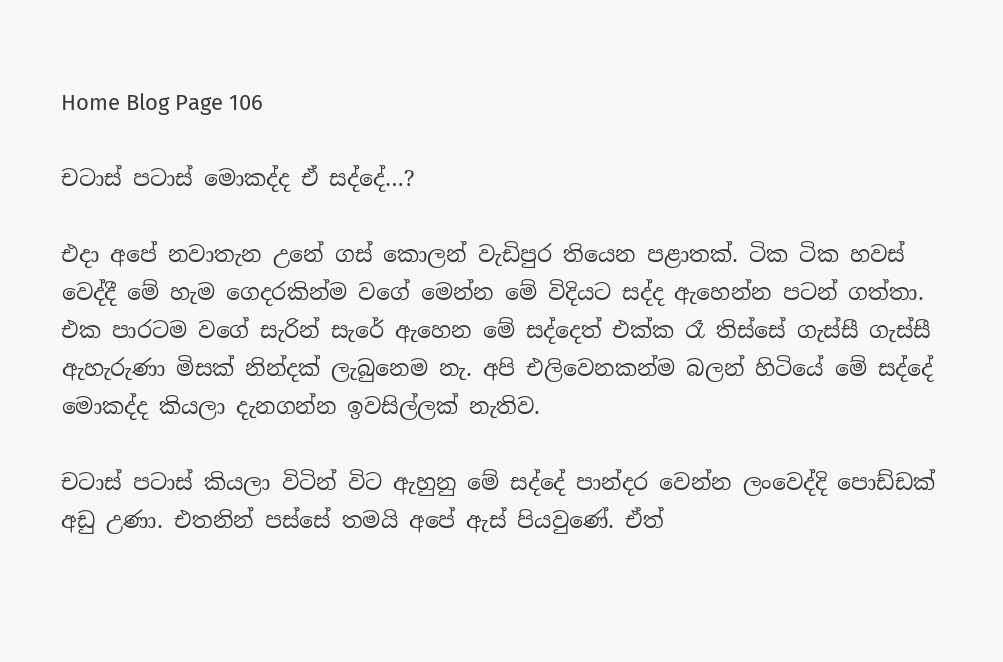Home Blog Page 106

චටාස් පටාස් මොකද්ද ඒ සද්දේ…?

එදා අපේ නවාතැන උනේ ගස් කොලන් වැඩිපුර තියෙන පළාතක්. ටික ටික හවස් වෙද්දී මේ හැම ගෙදරකින්ම වගේ මෙන්න මේ විදියට සද්ද ඇහෙන්න පටන් ගත්තා. එක පාරටම වගේ සැරින් සැරේ ඇහෙන මේ සද්දෙත් එක්ක රෑ තිස්සේ ගැස්සී ගැස්සී ඇහැරුණා මිසක් නින්දක් ලැබුනෙම නැ. අපි එලිවෙනකන්ම බලන් හිටියේ මේ සද්දේ මොකද්ද කියලා දැනගන්න ඉවසිල්ලක් නැතිව.

චටාස් පටාස් කියලා විටින් විට ඇහුනු මේ සද්දේ පාන්දර වෙන්න ලංවෙද්දි පොඩ්ඩක් අඩු උණා. එතනින් පස්සේ තමයි අපේ ඇස් පියවුණේ. ඒත්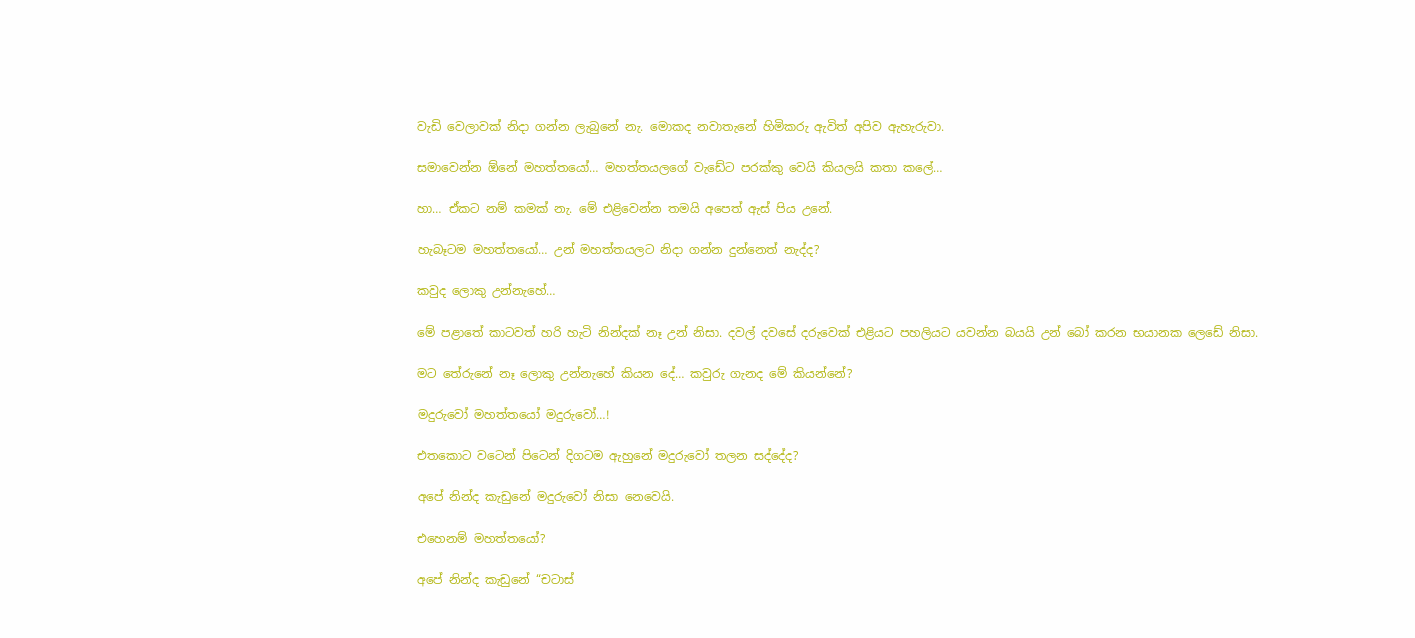වැඩි වෙලාවක් නිදා ගන්න ලැබුනේ නැ. මොකද නවාතැනේ හිමිකරු ඇවිත් අපිව ඇහැරුවා.

සමාවෙන්න ඕනේ මහත්තයෝ… මහත්තයලගේ වැඩේට පරක්කු වෙයි කියලයි කතා කලේ…

හා… ඒකට නම් කමක් නැ. මේ එළිවෙන්න තමයි අපෙත් ඇස් පිය උනේ.

හැබෑටම මහත්තයෝ… උන් මහත්තයලට නිදා ගන්න දුන්නෙත් නැද්ද?

කවුද ලොකු උන්නැහේ…

මේ පළාතේ කාටවත් හරි හැටි නින්දක් නෑ උන් නිසා. දවල් දවසේ දරුවෙක් එළියට පහලියට යවන්න බයයි උන් බෝ කරන භයානක ලෙඩේ නිසා.

මට තේරුනේ නෑ ලොකු උන්නැහේ කියන දේ… කවුරු ගැනද මේ කියන්නේ?

මදුරුවෝ මහත්තයෝ මදුරුවෝ…!

එතකොට වටෙන් පිටෙන් දිගටම ඇහුනේ මදුරුවෝ තලන සද්දේද?

අපේ නින්ද කැඩුනේ මදුරුවෝ නිසා නෙවෙයි.

එහෙනම් මහත්තයෝ?

අපේ නින්ද කැඩුනේ “චටාස්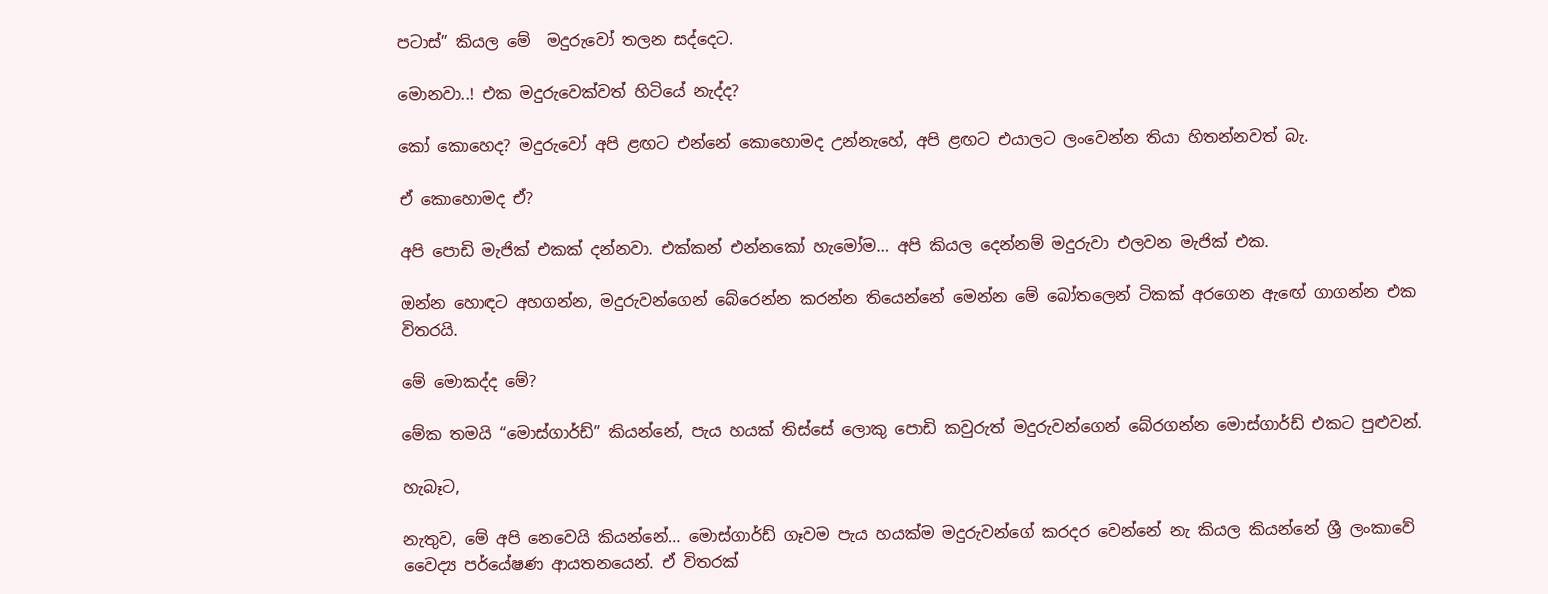පටාස්” කියල මේ  මදුරුවෝ තලන සද්දෙට.

මොනවා..! එක මදුරුවෙක්වත් හිටියේ නැද්ද?

කෝ කොහෙද? මදුරුවෝ අපි ළඟට එන්නේ කොහොමද උන්නැහේ, අපි ළඟට එයාලට ලංවෙන්න තියා හිතන්නවත් බැ.

ඒ කොහොමද ඒ?

අපි පොඩි මැජික් එකක් දන්නවා. එක්කන් එන්නකෝ හැමෝම… අපි කියල දෙන්නම් මදුරුවා එලවන මැජික් එක.

ඔන්න හොඳට අහගන්න, මදුරුවන්ගෙන් බේරෙන්න කරන්න තියෙන්නේ මෙන්න මේ බෝතලෙන් ටිකක් අරගෙන ඇඟේ ගාගන්න එක විතරයි.

මේ මොකද්ද මේ?

මේක තමයි “මොස්ගාර්ඩ්” කියන්නේ, පැය හයක් තිස්සේ ලොකු පොඩි කවුරුත් මදුරුවන්ගෙන් බේරගන්න මොස්ගාර්ඩ් එකට පුළුවන්.

හැබෑට,

නැතුව, මේ අපි නෙවෙයි කියන්නේ… මොස්ගාර්ඩ් ගෑවම පැය හයක්ම මදුරුවන්ගේ කරදර වෙන්නේ නැ කියල කියන්නේ ශ්‍රී ලංකාවේ වෛද්‍ය පර්යේෂණ ආයතනයෙන්. ඒ විතරක්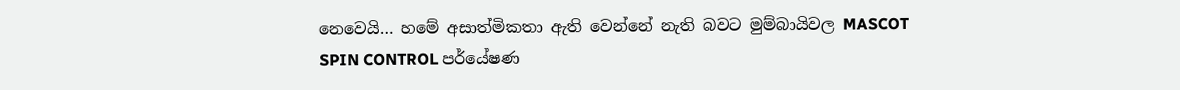නෙවෙයි… හමේ අසාත්මිකතා ඇති වෙන්නේ නැති බවට මුම්බායිවල MASCOT SPIN CONTROL පර්යේෂණ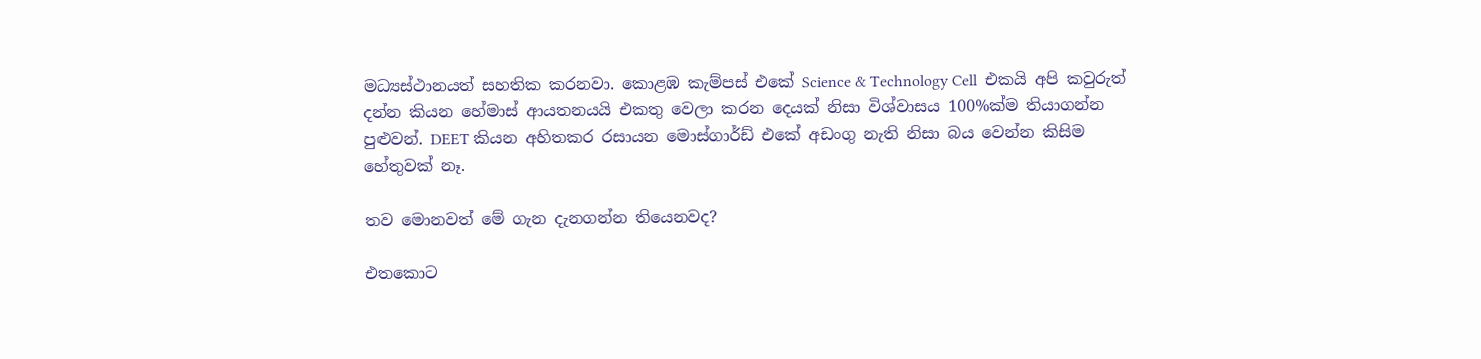මධ්‍යස්ථානයත් සහතික කරනවා. කොළඹ කැම්පස් එකේ Science & Technology Cell  එකයි අපි කවුරුත් දන්න කියන හේමාස් ආයතනයයි එකතු වෙලා කරන දෙයක් නිසා විශ්වාසය 100%ක්ම තියාගන්න පුළුවන්. DEET කියන අහිතකර රසායන මොස්ගාර්ඩ් එකේ අඩංගු නැති නිසා බය වෙන්න කිසිම හේතුවක් නෑ.

තව මොනවත් මේ ගැන දැනගන්න තියෙනවද?

එතකොට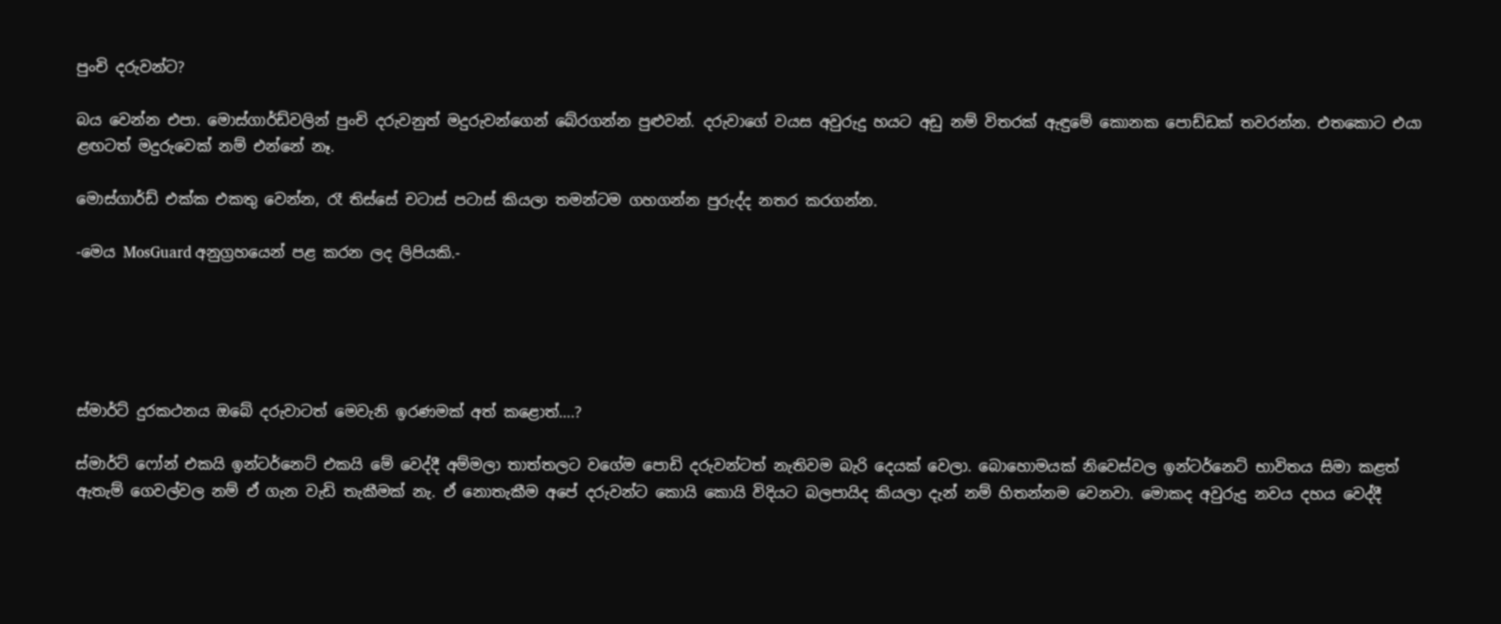පුංචි දරුවන්ට?

බය වෙන්න එපා. මොස්ගාර්ඩ්වලින් පුංචි දරුවනුත් මදුරුවන්ගෙන් බේරගන්න පුළුවන්. දරුවාගේ වයස අවුරුදු හයට අඩු නම් විතරක් ඇඳුමේ කොනක පොඩ්ඩක් තවරන්න. එතකොට එයා ළඟටත් මදුරුවෙක් නම් එන්නේ නෑ.

මොස්ගාර්ඩ් එක්ක එකතු වෙන්න, රෑ තිස්සේ චටාස් පටාස් කියලා තමන්ටම ගහගන්න පුරුද්ද නතර කරගන්න.

-මෙය MosGuard අනුග්‍රහයෙන් පළ කරන ලද ලිපියකි.-





ස්මාර්ට් දුරකථනය ඔබේ දරුවාටත් මෙවැනි ඉරණමක් අත් කළොත්….?

ස්මාර්ට් ෆෝන් එකයි ඉන්ටර්නෙට් එකයි මේ වෙද්දී අම්මලා තාත්තලට වගේම පොඩි දරුවන්ටත් නැතිවම බැරි දෙයක් වෙලා. බොහොමයක් නිවෙස්වල ඉන්ටර්නෙට් භාවිතය සිමා කළත් ඇතැම් ගෙවල්වල නම් ඒ ගැන වැඩි තැකීමක් නැ. ඒ නොතැකීම අපේ දරුවන්ට කොයි කොයි විදියට බලපායිද කියලා දැන් නම් හිතන්නම වෙනවා. මොකද අවුරුදු නවය දහය වෙද්දී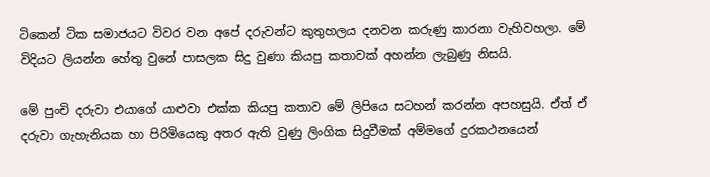ටිකෙන් ටික සමාජයට විවර වන අපේ දරුවන්ට කුතුහලය දනවන කරුණු කාරනා වැහිවහලා. මේ විදියට ලියන්න හේතු වුනේ පාසලක සිදු වුණා කියපු කතාවක් අහන්න ලැබුණු නිසයි.

මේ පුංචි දරුවා එයාගේ යාළුවා එක්ක කියපු කතාව මේ ලිපියෙ සටහන් කරන්න අපහසුයි. ඒත් ඒ දරුවා ගැහැනියක හා පිරිමියෙකු අතර ඇති වුණු ලිංගික සිදුවීමක් අම්මගේ දුරකථනයෙන්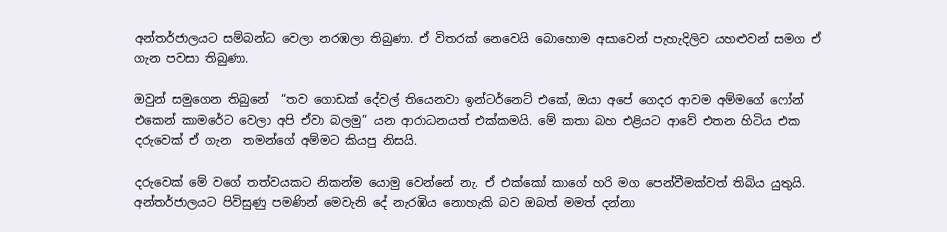අන්තර්ජාලයට සම්බන්ධ වෙලා නරඹලා තිබුණා. ඒ විතරක් නෙවෙයි බොහොම අසාවෙන් පැහැදිලිව යහළුවන් සමග ඒ ගැන පවසා තිබුණා.

ඔවුන් සමුගෙන තිබුනේ  “තව ගොඩක් දේවල් තියෙනවා ඉන්ටර්නෙට් එකේ, ඔයා අපේ ගෙදර ආවම අම්මගේ ෆෝන් එකෙන් කාමරේට වෙලා අපි ඒවා බලමු” යන ආරාධනයත් එක්කමයි. මේ කතා බහ එළියට ආවේ එතන හිටිය එක දරුවෙක් ඒ ගැන  තමන්ගේ අම්මට කියපු නිසයි.

දරුවෙක් මේ වගේ තත්වයකට නිකන්ම යොමු වෙන්නේ නැ. ඒ එක්කෝ කාගේ හරි මග පෙන්වීමක්වත් තිබිය යුතුයි. අන්තර්ජාලයට පිවිසුණු පමණින් මෙවැනි දේ නැරඹිය නොහැකි බව ඔබත් මමත් දන්නා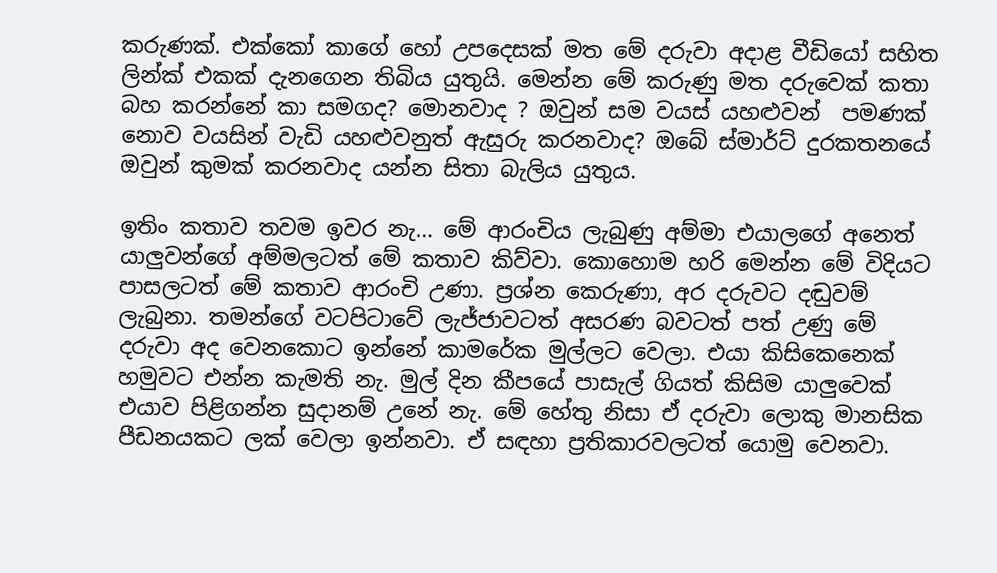කරුණක්. එක්කෝ කාගේ හෝ උපදෙසක් මත මේ දරුවා අදාළ වීඩියෝ සහිත ලින්ක් එකක් දැනගෙන තිබිය යුතුයි. මෙන්න මේ කරුණු මත දරුවෙක් කතා බහ කරන්නේ කා සමගද? මොනවාද ? ඔවුන් සම වයස් යහළුවන්  පමණක් නොව වයසින් වැඩි යහළුවනුත් ඇසුරු කරනවාද? ඔබේ ස්මාර්ට් දුරකතනයේ ඔවුන් කුමක් කරනවාද යන්න සිතා බැලිය යුතුය.

ඉතිං කතාව තවම ඉවර නැ… මේ ආරංචිය ලැබුණු අම්මා එයාලගේ අනෙත් යාලුවන්ගේ අම්මලටත් මේ කතාව කිව්වා. කොහොම හරි මෙන්න මේ විදියට පාසලටත් මේ කතාව ආරංචි උණා. ප්‍රශ්න කෙරුණා, අර දරුවට දඬුවම් ලැබුනා. තමන්ගේ වටපිටාවේ ලැජ්ජාවටත් අසරණ බවටත් පත් උණු මේ දරුවා අද වෙනකොට ඉන්නේ කාමරේක මුල්ලට වෙලා. එයා කිසිකෙනෙක් හමුවට එන්න කැමති නැ. මුල් දින කීපයේ පාසැල් ගියත් කිසිම යාලුවෙක් එයාව පිළිගන්න සුදානම් උනේ නැ. මේ හේතු නිසා ඒ දරුවා ලොකු මානසික පීඩනයකට ලක් වෙලා ඉන්නවා. ඒ සඳහා ප්‍රතිකාරවලටත් යොමු වෙනවා.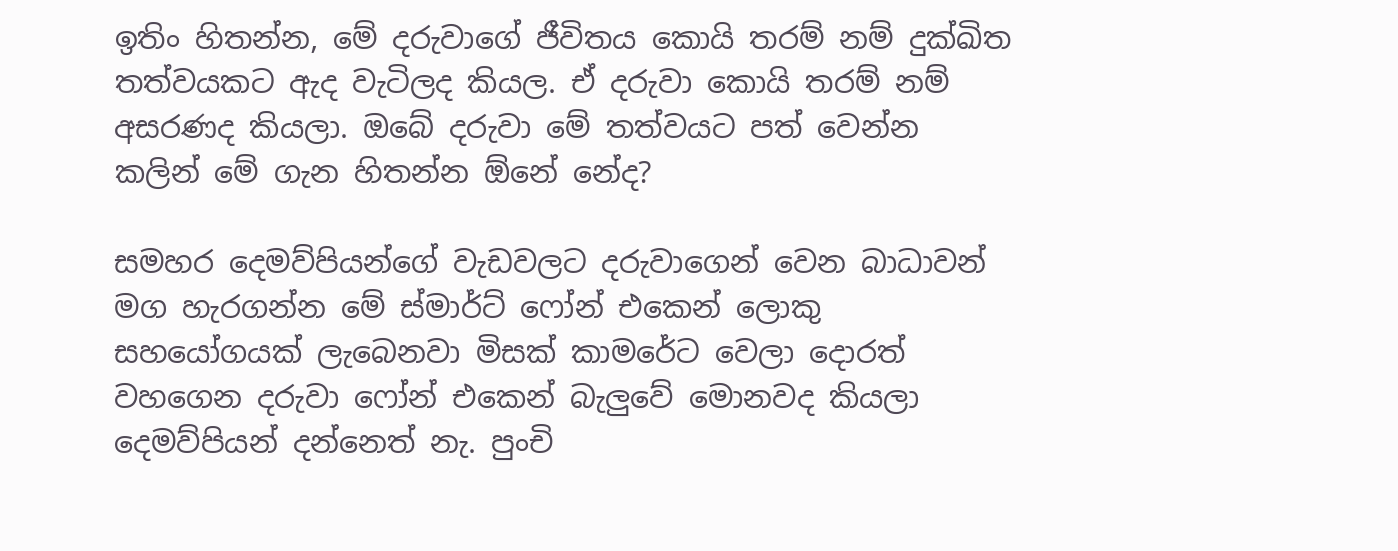ඉතිං හිතන්න, මේ දරුවාගේ ජීවිතය කොයි තරම් නම් දුක්ඛිත තත්වයකට ඇද වැටිලද කියල. ඒ දරුවා කොයි තරම් නම් අසරණද කියලා. ඔබේ දරුවා මේ තත්වයට පත් වෙන්න කලින් මේ ගැන හිතන්න ඕනේ නේද?

සමහර දෙමව්පියන්ගේ වැඩවලට දරුවාගෙන් වෙන බාධාවන් මග හැරගන්න මේ ස්මාර්ට් ෆෝන් එකෙන් ලොකු සහයෝගයක් ලැබෙනවා මිසක් කාමරේට වෙලා දොරත් වහගෙන දරුවා ෆෝන් එකෙන් බැලුවේ මොනවද කියලා දෙමව්පියන් දන්නෙත් නැ. පුංචි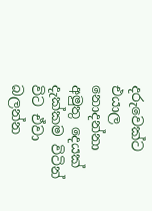දරුවෙක්ට එයාල නොදන්නා අමුතු දෙයක් දැක්කම විටින් විට ඒවා බලන්න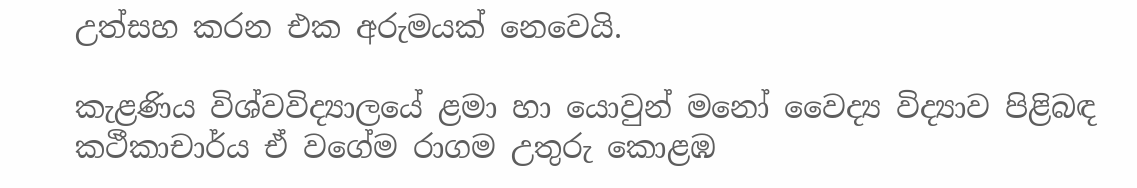උත්සහ කරන එක අරුමයක් නෙවෙයි.

කැළණිය විශ්වවිද්‍යාලයේ ළමා හා යොවුන් මනෝ වෛද්‍ය විද්‍යාව පිළිබඳ කථීකාචාර්ය ඒ වගේම රාගම උතුරු කොළඹ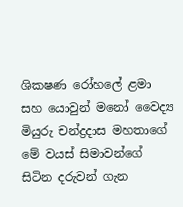ශික‍ෂණ රෝහලේ ළමා සහ යොවුන් මනෝ වෛද්‍ය මියුරු චන්ද්‍රදාස මහතාගේ මේ වයස් සිමාවන්ගේ සිටින දරුවන් ගැන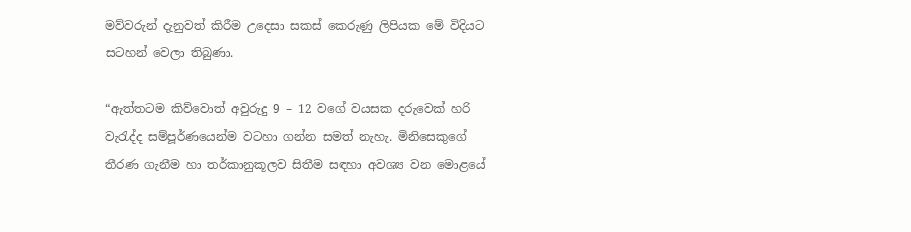මව්වරුන් දැනුවත් කිරීම උදෙසා සකස් කෙරුණු ලිපියක මේ විදියට සටහන් වෙලා තිබුණා.

“ඇත්තටම කිව්වොත් අවුරුදු 9 – 12 වගේ වයසක දරුවෙක් හරි වැරැද්ද සම්පූර්ණයෙන්ම වටහා ගන්න සමත් නැහැ. මිනිසෙකුගේ තීරණ ගැනීම හා තර්කානුකූලව සිතීම සඳහා අවශ්‍ය වන මොළයේ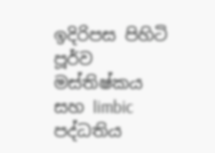ඉදිරිපස පිහිටි පූර්ව මස්තිෂ්කය සහ limbic පද්ධතිය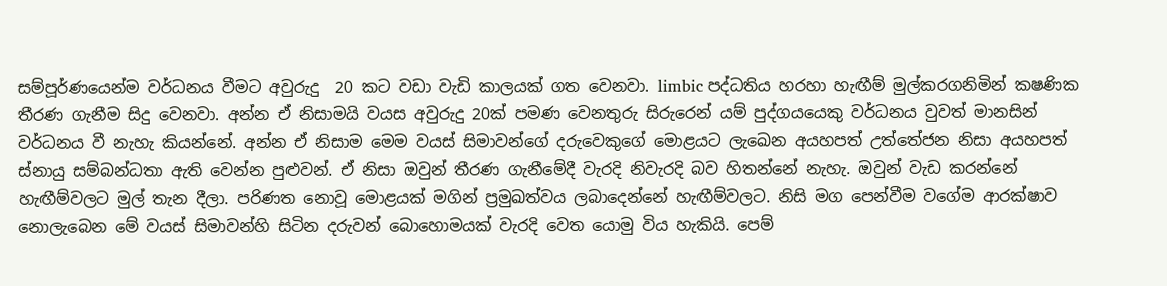සම්පූර්ණයෙන්ම වර්ධනය වීමට අවුරුදු  20 කට වඩා වැඩි කාලයක් ගත වෙනවා. limbic පද්ධතිය හරහා හැඟීම් මුල්කරගනිමින් ක‍ෂණික තීරණ ගැනීම සිදු වෙනවා. අන්න ඒ නිසාමයි වයස අවුරුදු 20ක් පමණ වෙනතුරු සිරුරෙන් යම් පුද්ගයයෙකු වර්ධනය වුවත් මානසින් වර්ධනය වී නැහැ කියන්නේ. අන්න ඒ නිසාම මෙම වයස් සිමාවන්ගේ දරුවෙකුගේ මොළයට ලැඛෙන අයහපත් උත්තේජන නිසා අයහපත් ස්නායු සම්බන්ධතා ඇති වෙන්න පුළුවන්. ඒ නිසා ඔවුන් තීරණ ගැනීමේදී වැරදි නිවැරදි බව හිතන්නේ නැහැ. ඔවුන් වැඩ කරන්නේ හැඟීම්වලට මුල් තැන දීලා. පරිණත නොවූ මොළයක් මගින් ප්‍රමුඛත්වය ලබාදෙන්නේ හැඟීම්වලට. නිසි මග පෙන්වීම වගේම ආරක්ෂාව නොලැබෙන මේ වයස් සිමාවන්හි සිටින දරුවන් බොහොමයක් වැරදි වෙත යොමු විය හැකියි. පෙම්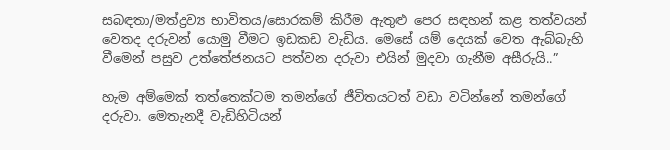සබඳතා/මත්ද්‍රව්‍ය භාවිතය/සොරකම් කිරීම ඇතුළු පෙර සඳහන් කළ තත්වයන් වෙතද දරුවන් යොමු වීමට ඉඩකඩ වැඩිය. මෙසේ යම් දෙයක් වෙත ඇබ්බැහි වීමෙන් පසුව උත්තේජනයට පත්වන දරුවා එයින් මුදවා ගැනීම අසීරුයි..”

හැම අම්මෙක් තත්තෙක්ටම තමන්ගේ ජීවිතයටත් වඩා වටින්නේ තමන්ගේ දරුවා. මෙතැනදී වැඩිහිටියන්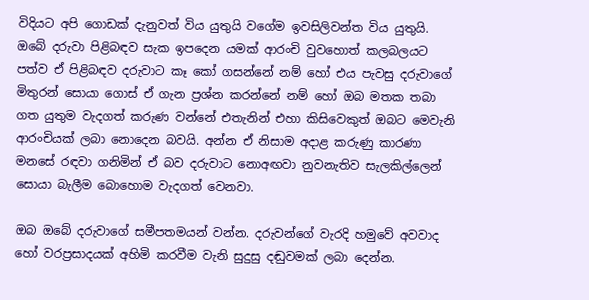විදියට අපි ගොඩක් දැනුවත් විය යුතුයි වගේම ඉවසිලිවන්ත විය යුතුයි. ඔබේ දරුවා පිළිබඳව සැක ඉපදෙන යමක් ආරංචි වුවහොත් කලබලයට පත්ව ඒ පිළිබඳව දරුවාට කෑ කෝ ගසන්නේ නම් හෝ එය පැවසු දරුවාගේ මිතුරන් සොයා ගොස් ඒ ගැන ප්‍රශ්න කරන්නේ නම් හෝ ඔබ මතක තබා ගත යුතුම වැදගත් කරුණ වන්නේ එතැනින් එහා කිසිවෙකුත් ඔබට මෙවැනි ආරංචියක් ලබා නොදෙන බවයි. අන්න ඒ නිසාම අදාළ කරුණු කාරණා මනසේ රඳවා ගනිමින් ඒ බව දරුවාට නොඅඟවා නුවනැතිව සැලකිල්ලෙන් සොයා බැලීම බොහොම වැදගත් වෙනවා.

ඔබ ඔබේ දරුවාගේ සමීපතමයන් වන්න. දරුවන්ගේ වැරදි හමුවේ අවවාද හෝ වරප්‍රසාදයක් අහිමි කරවීම වැනි සුදුසු දඬුවමක් ලබා දෙන්න.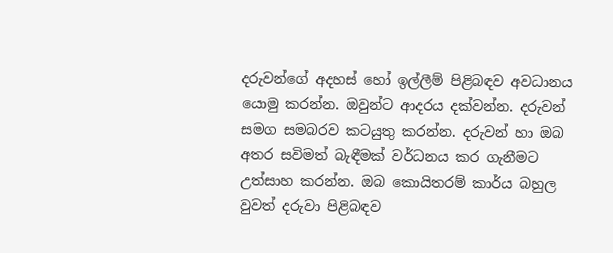දරුවන්ගේ අදහස් හෝ ඉල්ලීම් පිළිබඳව අවධානය යොමු කරන්න. ඔවුන්ට ආදරය දක්වන්න. දරුවන් සමග සමබරව කටයුතු කරන්න. දරුවන් හා ඔබ අතර සවිමත් බැඳීමක් වර්ධනය කර ගැනීමට උත්සාහ කරන්න. ඔබ කොයිතරම් කාර්ය බහුල වුවත් දරුවා පිළිබඳව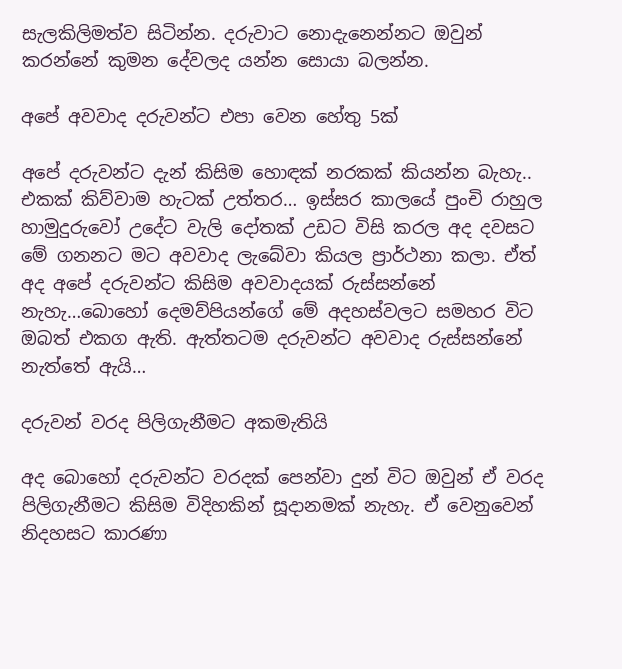සැලකිලිමත්ව සිටින්න. දරුවාට නොදැනෙන්නට ඔවුන් කරන්නේ කුමන දේවලද යන්න සොයා බලන්න.

අපේ අවවාද දරුවන්ට එපා වෙන හේතු 5ක්

අපේ දරුවන්ට දැන් කිසිම හොඳක් නරකක් කියන්න බැහැ.. එකක් කිව්වාම හැටක් උත්තර… ඉස්සර කාලයේ පුංචි රාහුල හාමුදුරුවෝ උදේට වැලි දෝතක් උඩට විසි කරල අද දවසට මේ ගනනට මට අවවාද ලැබේවා කියල ප්‍රාර්ථනා කලා. ඒත් අද අපේ දරුවන්ට කිසිම අවවාදයක් රුස්සන්නේ නැහැ…බොහෝ දෙමව්පියන්ගේ මේ අදහස්වලට සමහර විට ඔබත් එකග ඇති. ඇත්තටම දරුවන්ට අවවාද රුස්සන්නේ නැත්තේ ඇයි…

දරුවන් වරද පිලිගැනීමට අකමැතියි

අද බොහෝ දරුවන්ට වරදක් පෙන්වා දුන් විට ඔවුන් ඒ වරද පිලිගැනීමට කිසිම විදිහකින් සූදානමක් නැහැ. ඒ වෙනුවෙන් නිදහසට කාරණා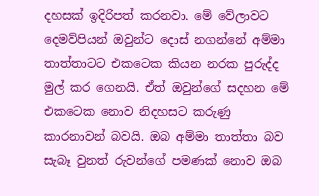දහසක් ඉදිරිපත් කරනවා. මේ වේලාවට දෙමව්පියන් ඔවුන්ට දොස් නගන්නේ අම්මා තාත්තාටට එකටෙක කියන නරක පුරුද්ද මුල් කර ගෙනයි. ඒත් ඔවුන්ගේ සදහන මේ එකටෙක නොව නිදහසට කරුණු කාරනාවන් බවයි. ඔබ අම්මා තාත්තා බව සැබෑ වුනත් රුවන්ගේ පමණක් නොව ඔබ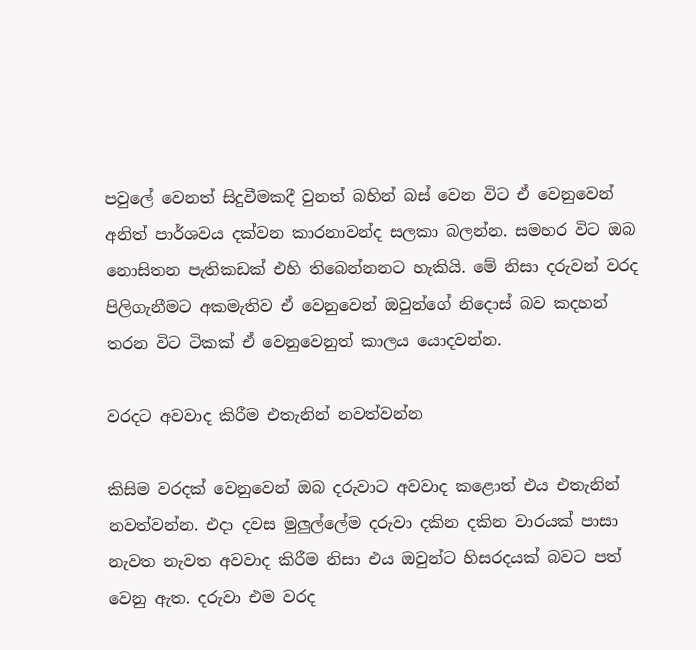පවුලේ වෙනත් සිදුවීමකදී වුනත් බහින් බස් වෙන විට ඒ වෙනුවෙන් අනිත් පාර්ශවය දක්වන කාරනාවන්ද සලකා බලන්න. සමහර විට ඔබ නොසිතන පැතිකඩක් එහි තිබෙන්නනට හැකියි. මේ නිසා දරුවන් වරද පිලිගැනීමට අකමැතිව ඒ වෙනුවෙන් ඔවුන්ගේ නිදොස් බව කදහන් තරන විට ටිකක් ඒ වෙනුවෙනුත් කාලය යොදවන්න.

වරදට අවවාද කිරීම එතැනින් නවත්වන්න

කිසිම වරදක් වෙනුවෙන් ඔබ දරුවාට අවවාද කළොත් එය එතැනින් නවත්වන්න. එදා දවස මුලුල්ලේම දරුවා දකින දකින වාරයක් පාසා නැවත නැවත අවවාද කිරීම නිසා එය ඔවුන්ට හිසරදයක් බවට පත් වෙනු ඇත. දරුවා එම වරද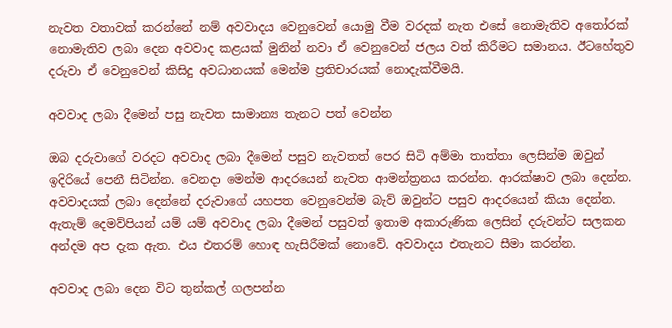නැවත වතාවක් කරන්නේ නම් අවවාදය වෙනුවෙන් යොමු වීම වරදක් නැත එසේ නොමැතිව අතෝරක් නොමැතිව ලබා දෙන අවවාද කළයක් මුනින් නවා ඒ වෙනුවෙන් ජලය වත් කිරීමට සමානය. ඊටහේතුව දරුවා ඒ වෙනුවෙන් කිසිදු අවධානයක් මෙන්ම ප්‍රතිචාරයක් නොදැක්වීමයි.

අවවාද ලබා දීමෙන් පසු නැවත සාමාන්‍ය තැනට පත් වෙන්න

ඔබ දරුවාගේ වරදට අවවාද ලබා දීමෙන් පසුව නැවතත් පෙර සිටි අම්මා තාත්තා ලෙසින්ම ඔවුන් ඉදිරියේ පෙනී සිටින්න. වෙනදා මෙන්ම ආදරයෙන් නැවත ආමන්ත්‍රනය කරන්න. ආරක්ෂාව ලබා දෙන්න. අවවාදයක් ලබා දෙන්නේ දරුවාගේ යහපත වෙනුවෙන්ම බැව් ඔවුන්ට පසුව ආදරයෙන් කියා දෙන්න. ඇතැම් දෙමව්පියන් යම් යම් අවවාද ලබා දීමෙන් පසුවත් ඉතාම අකාරුණික ලෙසින් දරුවන්ට සලකන අන්දම අප දැක ඇත. එය එතරම් හොඳ හැසිරීමක් නොවේ. අවවාදය එතැනට සීමා කරන්න.

අවවාද ලබා දෙන විට තුන්කල් ගලපන්න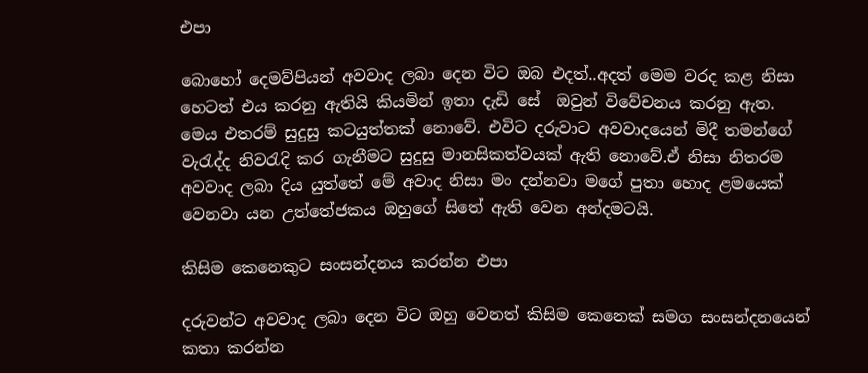එපා

බොහෝ දෙමව්පියන් අවවාද ලබා දෙන විට ඔබ එදත්..අදත් මෙම වරද කළ නිසා හෙටත් එය කරනු ඇතියි කියමින් ඉතා දැඩි සේ  ඔවුන් විවේචනය කරනු ඇත. මෙය එතරම් සුදුසු කටයුත්තක් නොවේ. එවිට දරුවාට අවවාදයෙන් මිදී තමන්ගේ වැරැද්ද නිවරැදි කර ගැනීමට සුදුසු මානසිකත්වයක් ඇති නොවේ.ඒ නිසා නිතරම අවවාද ලබා දිය යුත්තේ මේ අවාද නිසා මං දන්නවා මගේ පුතා හොද ළමයෙක් වෙනවා යන උත්තේජකය ඔහුගේ සිතේ ඇති වෙන අන්දමටයි.

කිසිම කෙනෙකුට සංසන්දනය කරන්න එපා

දරුවන්ට අවවාද ලබා දෙන විට ඔහු වෙනත් කිසිම කෙනෙක් සමග සංසන්දනයෙන් කතා කරන්න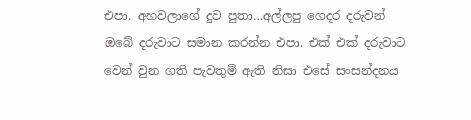එපා. අහවලාගේ දුව පුතා…අල්ලපු ගෙදර දරුවන් ඔබේ දරුවාට සමාන කරන්න එපා. එක් එක් දරුවාට වෙන් වුන ගති පැවතුම් ඇති නිසා එසේ සංසන්දනය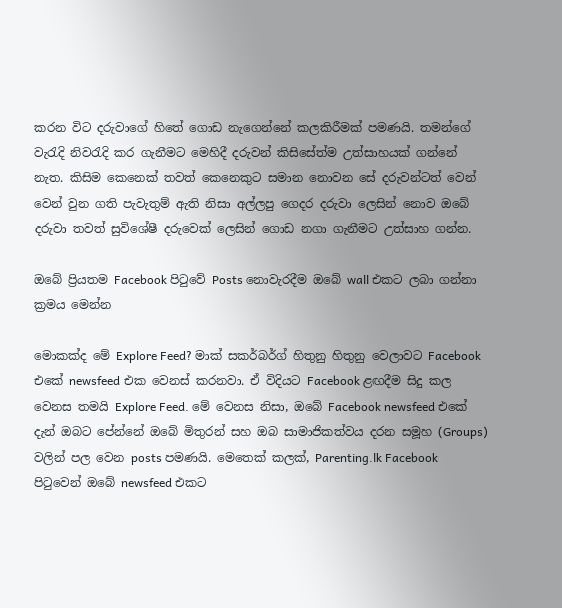කරන විට දරුවාගේ හිතේ ගොඩ නැගෙන්නේ කලකිරීමක් පමණයි. තමන්ගේ වැරැදි නිවරැදි කර ගැනීමට මෙහිදී දරුවන් කිසිසේත්ම උත්සාහයක් ගන්නේ නැත. කිසිම කෙනෙක් තවත් කෙනෙකුට සමාන නොවන සේ දරුවන්ටත් වෙන් වෙන් වුන ගති පැවැතුම් ඇති නිසා අල්ලපු ගෙදර දරුවා ලෙසින් නොව ඔබේ දරුවා තවත් සුවිශේෂී දරුවෙක් ලෙසින් ගොඩ නගා ගැනීමට උත්සාහ ගන්න.

ඔබේ ප්‍රියතම Facebook පිටුවේ Posts නොවැරදීම ඔබේ wall එකට ලබා ගන්නා ක්‍රමය මෙන්න

මොකක්ද මේ Explore Feed? මාක් සකර්බර්ග් හිතුනු හිතුනු වෙලාවට Facebook එකේ newsfeed එක වෙනස් කරනවා. ඒ විදියට Facebook ළඟදීම සිදු කල වෙනස තමයි Explore Feed. මේ වෙනස නිසා, ඔබේ Facebook newsfeed එකේ දැන් ඔබට පේන්නේ ඔබේ මිතුරන් සහ ඔබ සාමාජිකත්වය දරන සමූහ (Groups) වලින් පල වෙන posts පමණයි. මෙතෙක් කලක්, Parenting.lk Facebook පිටුවෙන් ඔබේ newsfeed එකට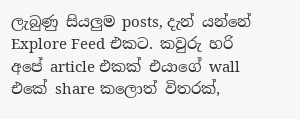ලැබුණු සියලුම posts, දැන් යන්නේ Explore Feed එකට. කවුරු හරි අපේ article එකක් එයාගේ wall එකේ share කලොත් විතරක්,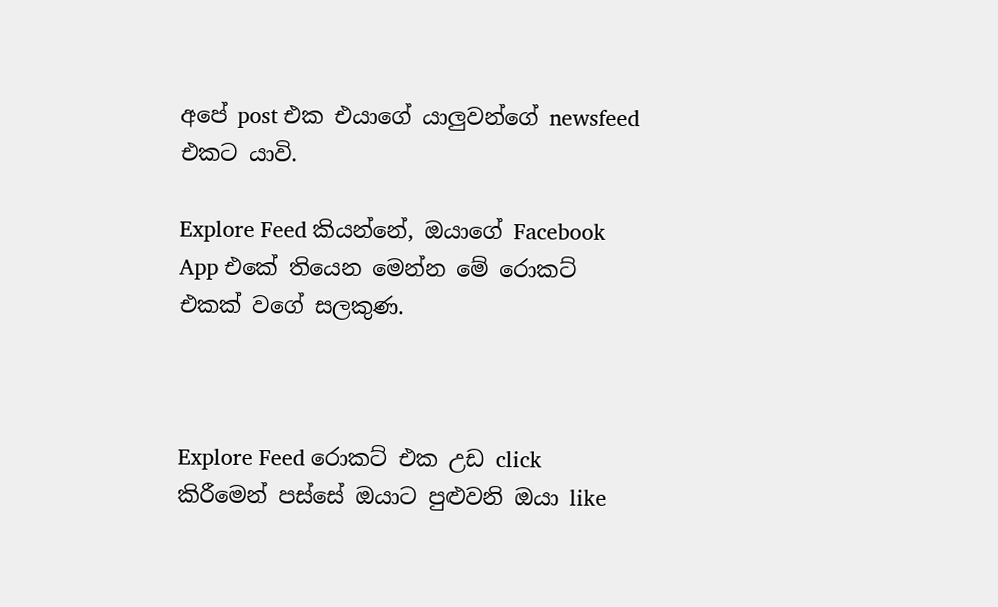අපේ post එක එයාගේ යාලුවන්ගේ newsfeed එකට යාවි.

Explore Feed කියන්නේ, ඔයාගේ Facebook App එකේ තියෙන මෙන්න මේ රොකට් එකක් වගේ සලකුණ.



Explore Feed රොකට් එක උඩ click කිරීමෙන් පස්සේ ඔයාට පුළුවනි ඔයා like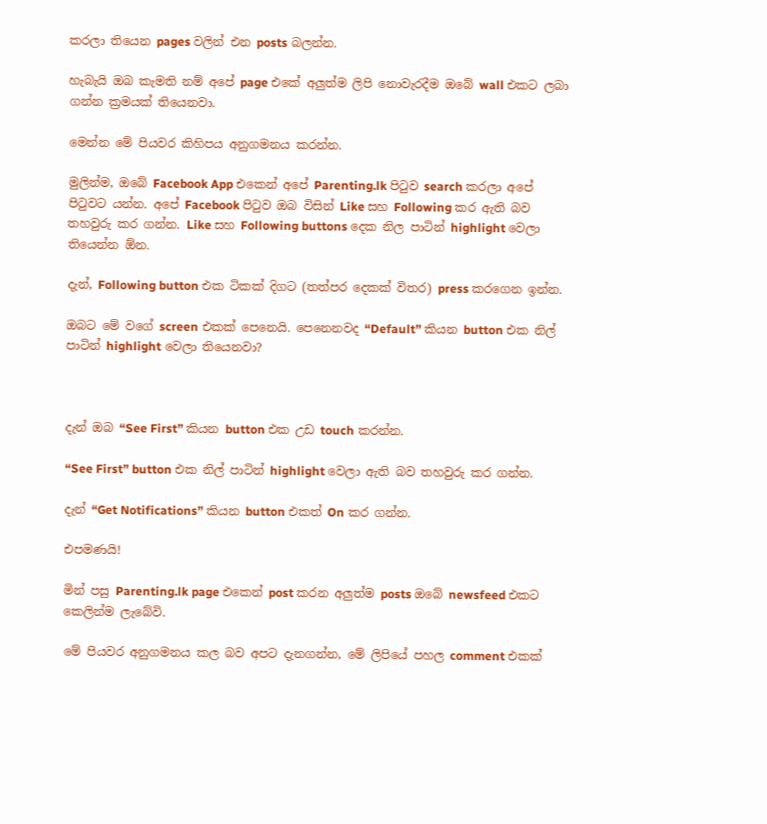කරලා තියෙන pages වලින් එන posts බලන්න.

හැබැයි ඔබ කැමති නම් අපේ page එකේ අලුත්ම ලිපි නොවැරදීම ඔබේ wall එකට ලබා ගන්න ක්‍රමයක් තියෙනවා.

මෙන්න මේ පියවර කිහිපය අනුගමනය කරන්න.

මුලින්ම, ඔබේ Facebook App එකෙන් අපේ Parenting.lk පිටුව search කරලා අපේ පිටුවට යන්න. අපේ Facebook පිටුව ඔබ විසින් Like සහ Following කර ඇති බව තහවුරු කර ගන්න. Like සහ Following buttons දෙක නිල පාටින් highlight වෙලා තියෙන්න ඕන.

දැන්, Following button එක ටිකක් දිගට (තත්පර දෙකක් විතර) press කරගෙන ඉන්න.

ඔබට මේ වගේ screen එකක් පෙනෙයි. පෙනෙනවද “Default” කියන button එක නිල් පාටින් highlight වෙලා තියෙනවා?



දැන් ඔබ “See First” කියන button එක උඩ touch කරන්න.

“See First” button එක නිල් පාටින් highlight වෙලා ඇති බව තහවුරු කර ගන්න.

දැන් “Get Notifications” කියන button එකත් On කර ගන්න.

එපමණයි!

මින් පසු Parenting.lk page එකෙන් post කරන අලුත්ම posts ඔබේ newsfeed එකට කෙලින්ම ලැබේවි.

මේ පියවර අනුගමනය කල බව අපට දැනගන්න, මේ ලිපියේ පහල comment එකක්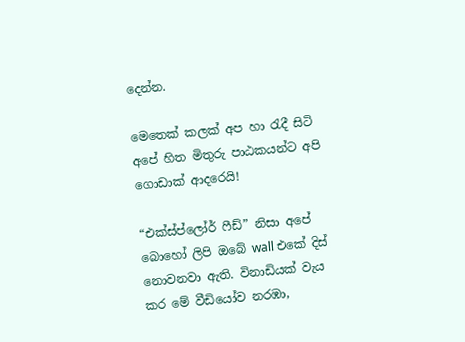දෙන්න.

මෙතෙක් කලක් අප හා රැදී සිටි අපේ හිත මිතුරු පාඨකයන්ට අපි ගොඩාක් ආදරෙයි!

“එක්ස්ප්ලෝර් ෆීඩ්” නිසා අපේ බොහෝ ලිපි ඔබේ wall එකේ දිස් නොවනවා ඇති. විනාඩියක් වැය කර මේ වීඩියෝව නරඹා,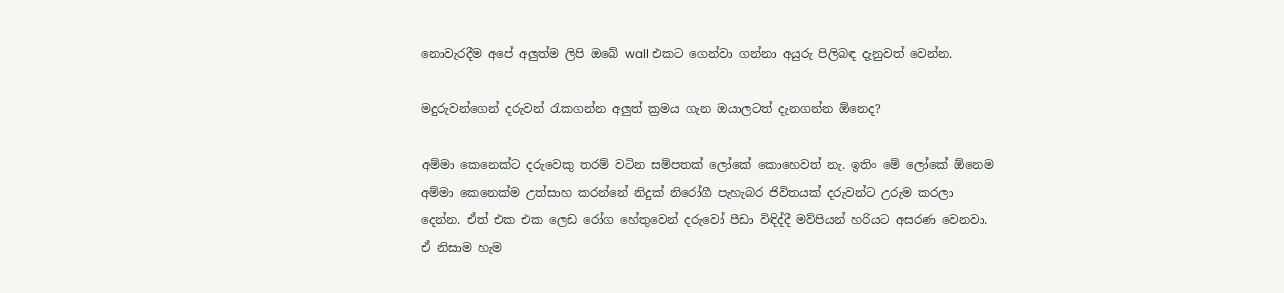නොවැරදීම අපේ අලුත්ම ලිපි ඔබේ wall එකට ගෙන්වා ගන්නා අයුරු පිලිබඳ දැනුවත් වෙන්න.

මදුරුවන්ගෙන් දරුවන් රැකගන්න අලුත් ක්‍රමය ගැන ඔයාලටත් දැනගන්න ඕනෙද?

අම්මා කෙනෙක්ට දරුවෙකු තරම් වටින සම්පතක් ලෝකේ කොහෙවත් නැ. ඉතිං මේ ලෝකේ ඕනෙම අම්මා කෙනෙක්ම උත්සාහ කරන්නේ නිදුක් නිරෝගී පැහැබර ජිවිතයක් දරුවන්ට උරුම කරලා දෙන්න. ඒත් එක එක ලෙඩ රෝග හේතුවෙන් දරුවෝ පීඩා විඳිද්දී මව්පියන් හරියට අසරණ වෙනවා.  ඒ නිසාම හැම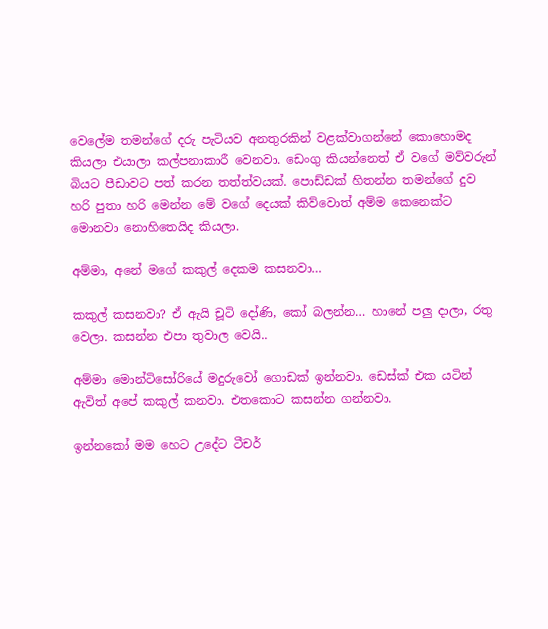වෙලේම තමන්ගේ දරු පැටියව අනතුරකින් වළක්වාගන්නේ කොහොමද කියලා එයාලා කල්පනාකාරී වෙනවා. ඩෙංගු කියන්නෙත් ඒ වගේ මව්වරුන් බියට පීඩාවට පත් කරන තත්ත්වයක්. පොඩ්ඩක් හිතන්න තමන්ගේ දුව හරි පුතා හරි මෙන්න මේ වගේ දෙයක් කිව්වොත් අම්ම කෙනෙක්ට මොනවා නොහිතෙයිද කියලා.

අම්මා, අනේ මගේ කකුල් දෙකම කසනවා…

කකුල් කසනවා? ඒ ඇයි චූටි දෝණි, කෝ බලන්න… හානේ පලු දාලා, රතු වෙලා. කසන්න එපා තුවාල වෙයි..

අම්මා මොන්ටිසෝරියේ මදුරුවෝ ගොඩක් ඉන්නවා. ඩෙස්ක් එක යටින් ඇවිත් අපේ කකුල් කනවා. එතකොට කසන්න ගන්නවා.

ඉන්නකෝ මම හෙට උදේට ටීචර්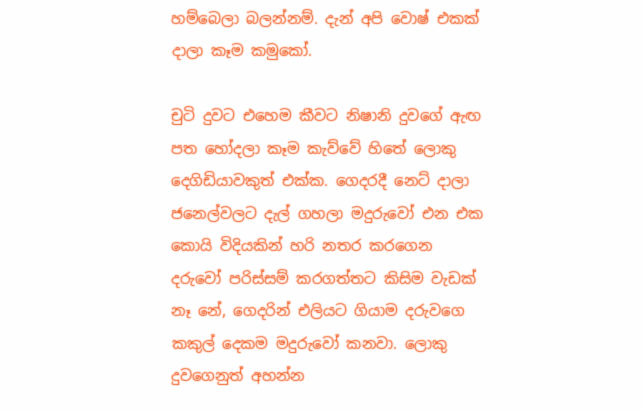හම්බෙලා බලන්නම්. දැන් අපි වොෂ් එකක් දාලා කෑම කමුකෝ.

චුටි දුවට එහෙම කීවට නිෂානි දුවගේ ඇඟ පත හෝදලා කෑම කැව්වේ හිතේ ලොකු දෙගිඩියාවකුත් එක්ක. ගෙදරදී නෙට් දාලා ජනෙල්වලට දැල් ගහලා මදුරුවෝ එන එක කොයි විදියකින් හරි නතර කරගෙන දරුවෝ පරිස්සම් කරගත්තට කිසිම වැඩක් නෑ නේ, ගෙදරින් එලියට ගියාම දරුවගෙ කකුල් දෙකම මදුරුවෝ කනවා. ලොකු දුවගෙනුත් අහන්න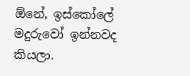ඕනේ, ඉස්කෝලේ මදුරුවෝ ඉන්නවද කියලා.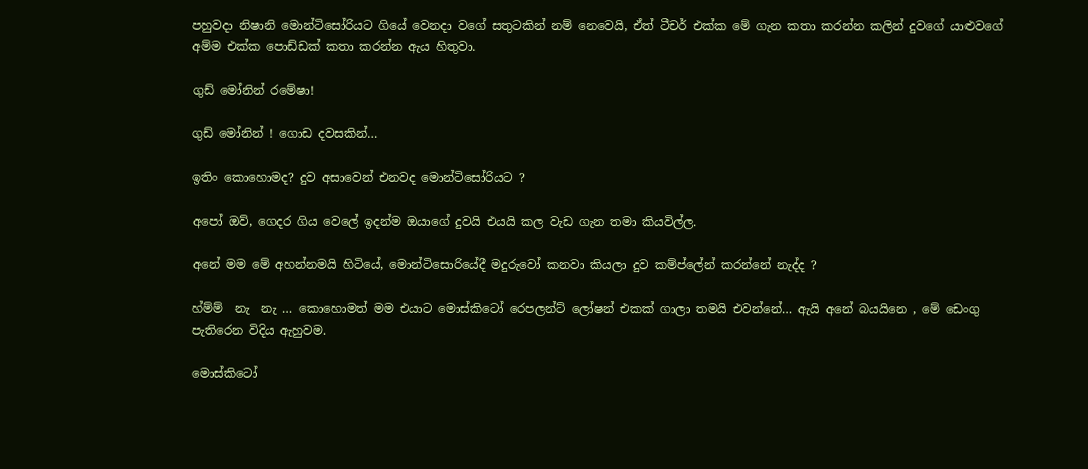පහුවදා නිෂානි මොන්ටිසෝරියට ගියේ වෙනදා වගේ සතුටකින් නම් නෙවෙයි, ඒත් ටීචර් එක්ක මේ ගැන කතා කරන්න කලින් දුවගේ යාළුවගේ අම්ම එක්ක පොඩ්ඩක් කතා කරන්න ඇය හිතුවා.

ගුඩ් මෝනින් රමේෂා!

ගුඩ් මෝනින් ! ගොඩ දවසකින්…

ඉතිං කොහොමද? දුව අසාවෙන් එනවද මොන්ටිසෝරියට ?

අපෝ ඔව්, ගෙදර ගිය වෙලේ ඉදන්ම ඔයාගේ දුවයි එයයි කල වැඩ ගැන තමා කියවිල්ල.

අනේ මම මේ අහන්නමයි හිටියේ, මොන්ටිසොරියේදී මදුරුවෝ කනවා කියලා දුව කම්ප්ලේන් කරන්නේ නැද්ද ?

හ්ම්ම්  නැ  නැ … කොහොමත් මම එයාට මොස්කිටෝ රෙපලන්ට් ලෝෂන් එකක් ගාලා තමයි එවන්නේ… ඇයි අනේ බයයිනෙ , මේ ඩෙංගු පැතිරෙන විදිය ඇහුවම.

මොස්කිටෝ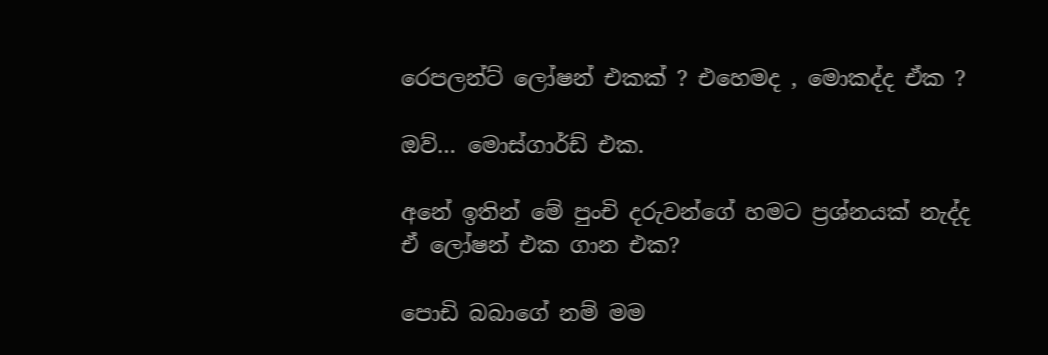රෙපලන්ට් ලෝෂන් එකක් ? එහෙමද , මොකද්ද ඒක ?

ඔව්… මොස්ගාර්ඩ් එක.

අනේ ඉතින් මේ පුංචි දරුවන්ගේ හමට ප්‍රශ්නයක් නැද්ද ඒ ලෝෂන් එක ගාන එක?

පොඩි බබාගේ නම් මම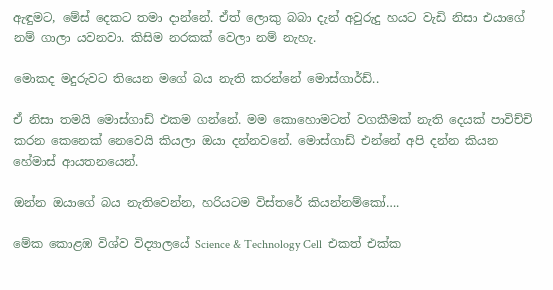ඇඳුමට, මේස් දෙකට තමා දාන්නේ. ඒත් ලොකු බබා දැන් අවුරුදු හයට වැඩි නිසා එයාගේ නම් ගාලා යවනවා. කිසිම නරකක් වෙලා නම් නැහැ.

මොකද මදුරුවට තියෙන මගේ බය නැති කරන්නේ මොස්ගාර්ඩ්..

ඒ නිසා තමයි මොස්ගාඩ් එකම ගන්නේ. මම කොහොමටත් වගකීමක් නැති දෙයක් පාවිච්චි කරන කෙනෙක් නෙවෙයි කියලා ඔයා දන්නවනේ. මොස්ගාඩ් එන්නේ අපි දන්න කියන හේමාස් ආයතනයෙන්.

ඔන්න ඔයාගේ බය නැතිවෙන්න, හරියටම විස්තරේ කියන්නම්කෝ….

මේක කොළඹ විශ්ව විද්‍යාලයේ Science & Technology Cell  එකත් එක්ක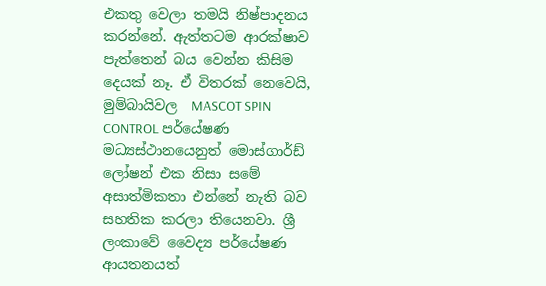එකතු වෙලා තමයි නිෂ්පාදනය කරන්නේ. ඇත්තටම ආරක්ෂාව පැත්තෙන් බය වෙන්න කිසිම දෙයක් නෑ. ඒ විතරක් නෙවෙයි, මුම්බායිවල  MASCOT SPIN CONTROL පර්යේෂණ මධ්‍යස්ථානයෙනුත් මොස්ගාර්ඩ් ලෝෂන් එක නිසා සමේ අසාත්මිකතා එන්නේ නැති බව සහතික කරලා තියෙනවා. ශ්‍රී ලංකාවේ වෛද්‍ය පර්යේෂණ ආයතනයත්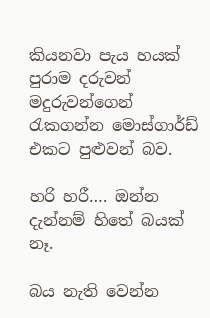කියනවා පැය හයක් පුරාම දරුවන් මදුරුවන්ගෙන් රැකගන්න මොස්ගාර්ඩ් එකට පුළුවන් බව.

හරි හරී…. ඔන්න දැන්නම් හිතේ බයක් නෑ.

බය නැති වෙන්න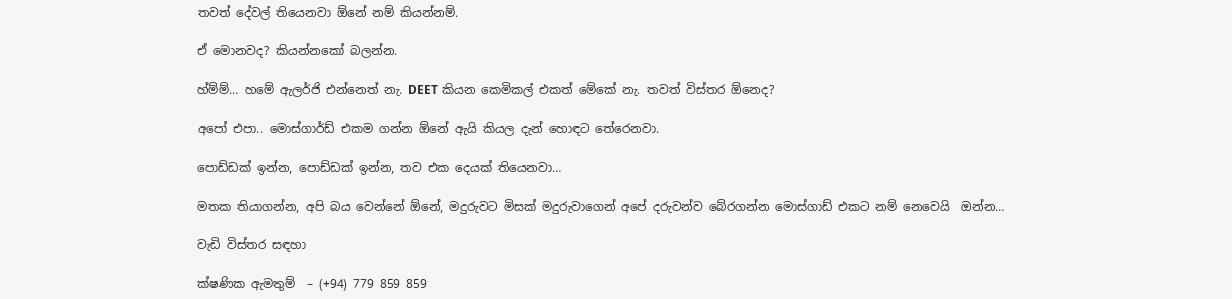තවත් දේවල් තියෙනවා ඕනේ නම් කියන්නම්.

ඒ මොනවද? කියන්නකෝ බලන්න.

හ්ම්ම්… හමේ ඇලර්ජි එන්නෙත් නැ. DEET කියන කෙමිකල් එකත් මේකේ නැ. තවත් විස්තර ඕනෙද?

අපෝ එපා.. මොස්ගාර්ඩ් එකම ගන්න ඕනේ ඇයි කියල දැන් හොඳට තේරෙනවා.

පොඩ්ඩක් ඉන්න, පොඩ්ඩක් ඉන්න, තව එක දෙයක් තියෙනවා…

මතක තියාගන්න, අපි බය වෙන්නේ ඕනේ, මදුරුවට මිසක් මදුරුවාගෙන් අපේ දරුවන්ව බේරගන්න මොස්ගාඩ් එකට නම් නෙවෙයි  ඔන්න…

වැඩි විස්තර සඳහා

ක්ෂණික ඇමතුම්  – (+94) 779 859 859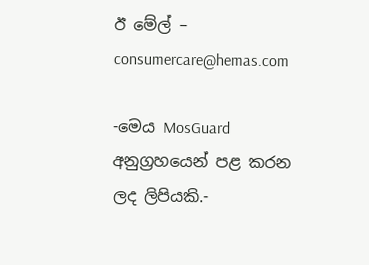ඊ මේල් – consumercare@hemas.com

-මෙය MosGuard අනුග්‍රහයෙන් පළ කරන ලද ලිපියකි.-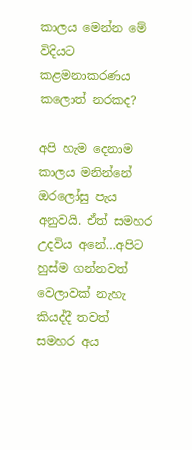කාලය මෙන්න මේ විදියට කළමනාකරණය කලොත් නරකද?

අපි හැම දෙනාම කාලය මනින්නේ ඔරලෝසු පැය අනුවයි. ඒත් සමහර උදවිය අනේ…අපිට හුස්ම ගන්නවත් වෙලාවක් නැහැ කියද්දී තවත් සමහර අය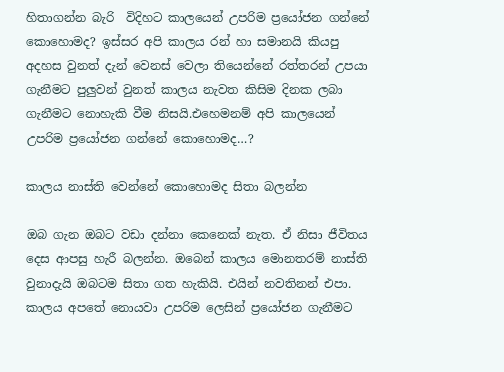හිතාගන්න බැරි  විදිහට කාලයෙන් උපරිම ප්‍රයෝජන ගන්නේ කොහොමද? ඉස්සර අපි කාලය රන් හා සමානයි කියපු අදහස වුනත් දැන් වෙනස් වෙලා තියෙන්නේ රත්තරන් උපයා ගැනීමට පුලුවන් වුනත් කාලය නැවත කිසිම දිනක ලබා ගැනීමට නොහැකි වීම නිසයි.එහෙමනම් අපි කාලයෙන් උපරිම ප්‍රයෝජන ගන්නේ කොහොමද…?

කාලය නාස්ති වෙන්නේ කොහොමද සිතා බලන්න

ඔබ ගැන ඔබට වඩා දන්නා කෙනෙක් නැත. ඒ නිසා ජීවිතය දෙස ආපසු හැරී බලන්න. ඔබෙන් කාලය මොනතරම් නාස්ති වුනාදැයි ඔබටම සිතා ගත හැකියි. එයින් නවතිනන් එපා. කාලය අපතේ නොයවා උපරිම ලෙසින් ප්‍රයෝජන ගැනීමට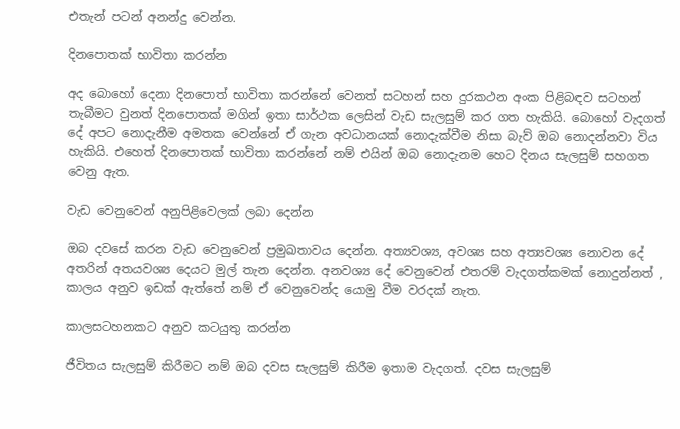එතැන් පටන් අනන්දු වෙන්න.

දිනපොතක් භාවිතා කරන්න

අද බොහෝ දෙනා දිනපොත් භාවිතා කරන්නේ වෙනත් සටහන් සහ දුරකථන අංක පිළිබඳව සටහන් තැබීමට වුනත් දිනපොතක් මගින් ඉතා සාර්ථක ලෙසින් වැඩ සැලසුම් කර ගත හැකියි. බොහෝ වැදගත් දේ අපට නොදැනීම අමතක වෙන්නේ ඒ ගැන අවධානයක් නොදැක්වීම නිසා බැව් ඔබ නොදන්නවා විය හැකියි. එහෙත් දිනපොතක් භාවිතා කරන්නේ නම් එයින් ඔබ නොදැනම හෙට දිනය සැලසුම් සහගත වෙනු ඇත.

වැඩ වෙනුවෙන් අනුපිළිවෙලක් ලබා දෙන්න

ඔබ දවසේ කරන වැඩ වෙනුවෙන් ප්‍රමුඛතාවය දෙන්න. අත්‍යවශ්‍ය, අවශ්‍ය සහ අත්‍යවශ්‍ය නොවන දේ අතරින් අතයවශ්‍ය දෙයට මුල් තැන දෙන්න. අනවශ්‍ය දේ වෙනුවෙන් එතරම් වැදගත්කමක් නොදුන්නත් , කාලය අනුව ඉඩක් ඇ‍ත්තේ නම් ඒ වෙනුවෙන්ද යොමු වීම වරදක් නැත.

කාලසටහනකට අනුව කටයුතු කරන්න

ජීවිතය සැලසුම් කිරීමට නම් ඔබ දවස සැලසුම් කිරීම ඉතාම වැදගත්. දවස සැලසුම්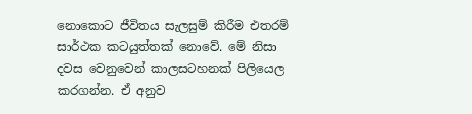නොකොට ජීවිතය සැලසුම් කිරීම එතරම් සාර්ථක කටයුත්තක් නොවේ. මේ නිසා දවස වෙනුවෙන් කාලසටහනක් පිලියෙල කරගන්න. ඒ අනුව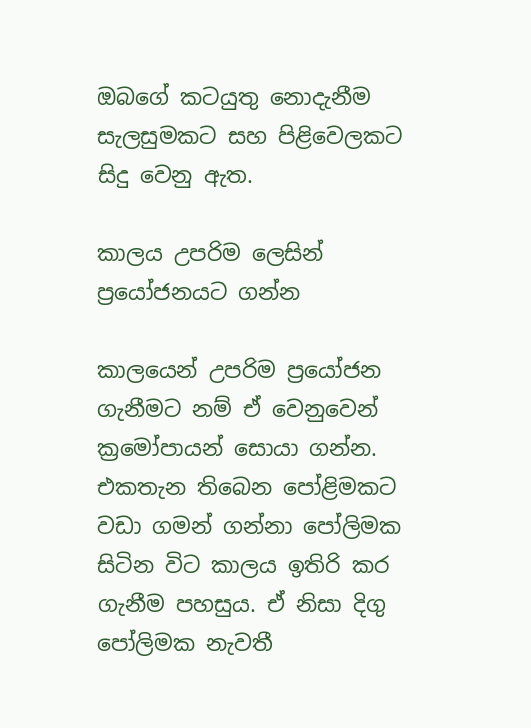ඔබගේ කටයුතු නොදැනීම සැලසුමකට සහ පිළිවෙලකට සිදු වෙනු ඇත.

කාලය උපරිම ලෙසින් ප්‍රයෝජනයට ගන්න

කාලයෙන් උපරිම ප්‍රයෝජන ගැනීමට නම් ඒ වෙනුවෙන් ක්‍රමෝපායන් සොයා ගන්න. එකතැන තිබෙන පෝළිමකට වඩා ගමන් ගන්නා පෝලිමක සිටින විට කාලය ඉතිරි කර ගැනීම පහසුය. ඒ නිසා දිගු පෝලිමක නැවතී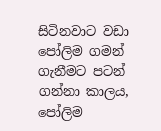සිටිනවාට වඩා පෝලිම ගමන් ගැනීමට පටන් ගන්නා කාලය, පෝලිම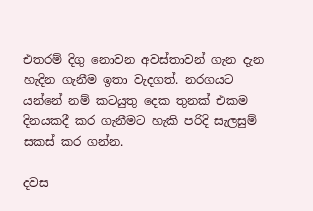එතරම් දිගු නොවන අවස්තාවන් ගැන දැන හැදින ගැනීම ඉතා වැදගත්. නරගයට යන්නේ නම් කටයුතු දෙක තුනක් එකම දිනයකදී කර ගැනීමට හැකි පරිදි සැලසුම් සකස් කර ගන්න.

දවස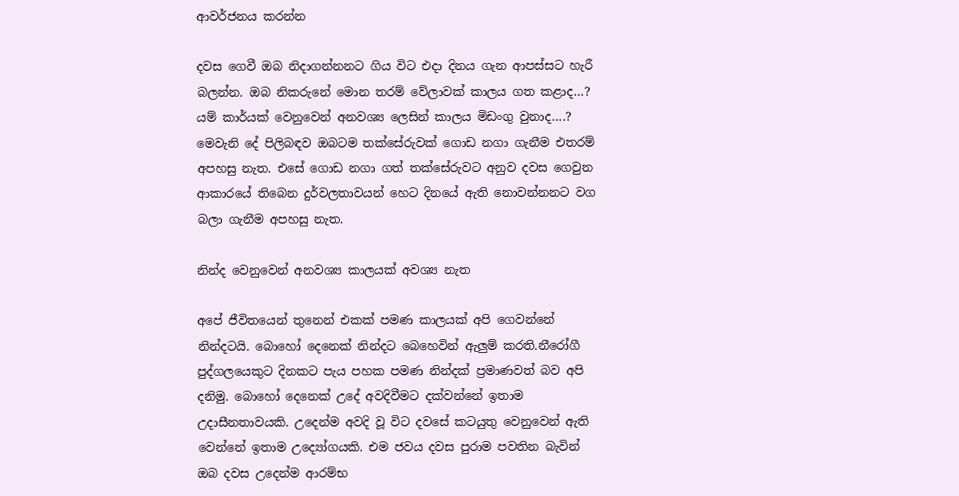ආවර්ජනය කරන්න

දවස ගෙවී ඔබ නිදාගන්නනට ගිය විට එදා දිනය ගැන ආපස්සට හැරී බලන්න. ඔබ නිකරුනේ මොන තරම් වේලාවක් කාලය ගත කළාද…? යම් කාර්යක් වෙනුවෙන් අනවශ්‍ය ලෙසින් කාලය මිඩංගු වුනාද….? මෙවැනි දේ පිලිබඳව ඔබටම තක්සේරුවක් ගොඩ නගා ගැනීම එතරම් අපහසු නැත. එසේ ගොඩ නගා ගත් තක්සේරුවට අනුව දවස ගෙවුන ආකාරයේ තිබෙන දුර්වලතාවයන් හෙට දිනයේ ඇති නොවන්නනට වග බලා ගැනීම අපහසු නැත.

නින්ද වෙනුවෙන් අනවශ්‍ය කාලයක් අවශ්‍ය නැත

අපේ ජීවිතයෙන් තුනෙන් එකක් පමණ කාලයක් අපි ගෙවන්නේ නින්දටයි. බොහෝ දෙනෙක් නින්දට බෙහෙවින් ඇලුම් කරති.නීරෝගී පුද්ගලයෙකුට දිනකට පැය පහක පමණ නින්දක් ප්‍රමාණවත් බව අපි දනිමු. බොහෝ දෙනෙක් උදේ අවදිවීමට දක්වන්නේ ඉතාම උදාසීනතාවයකි. උදෙන්ම අවදි වූ විට දවසේ කටයුතු වෙනුවෙන් ඇති වෙන්නේ ඉතාම උද්‍යෝගයකි. එම ජවය දවස පුරාම පවතින බැවින් ඔබ දවස උදෙන්ම ආරම්භ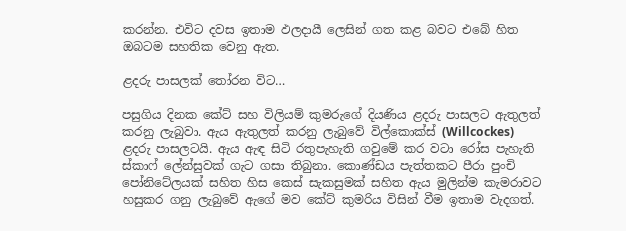කරන්න. එවිට දවස ඉතාම ඵලදායී ලෙසින් ගත කළ බවට එබේ හිත ඔබටම සහතික වෙනු ඇත.

ළදරු පාසලක් තෝරන විට…

පසුගිය දිනක කේට් සහ විලියම් කුමරුගේ දියණිය ළදරු පාසලට ඇතුලත් කරනු ලැබුවා. ඇය ඇතුලත් කරනු ලැබුවේ විල්කොක්ස් (Willcockes) ළදරු පාසලටයි. ඇය ඇඳ සිටි රතුපැහැති ගවුමේ කර වටා රෝස පැහැති ස්කාෆ් ලේන්සුවක් ගැට ගසා තිබුනා. කොණ්ඩය පැත්තකට පීරා පුංචි පෝනිටේලයක් සහිත හිස කෙස් සැකසුමක් සහිත ඇය මුලින්ම කැමරාවට හසුකර ගනු ලැබුවේ ඇගේ මව කේට් කුමරිය විසින් වීම ඉතාම වැදගත්.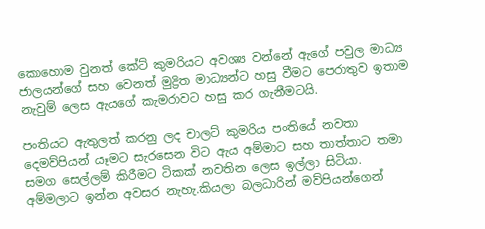කොහොම වුනත් කේට් කුමරියට අවශ්‍ය වන්නේ ඇගේ පවුල මාධ්‍ය ජාලයන්ගේ සහ වෙනත් මුද්‍රිත මාධ්‍යන්ට හසු වීමට පෙරාතුව ඉතාම නැවුම් ලෙස ඇයගේ කැමරාවට හසු කර ගැනීමටයි.

පංතියට ඇතුලත් කරනු ලද චාලට් කුමරිය පංතියේ නවතා දෙමව්පියන් යෑමට සැරසෙන විට ඇය අම්මාට සහ තාත්තාට තමා සමග සෙල්ලම් කිරීමට ටිකක් නවතින ලෙස ඉල්ලා සිටියා. අම්මලාට ඉන්න අවසර නැහැ.කියලා බලධාරින් මව්පියන්ගෙන්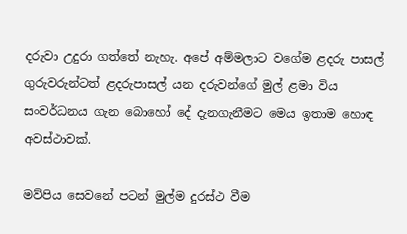දරුවා උදුරා ගත්තේ නැහැ. අපේ අම්මලාට වගේම ළදරු පාසල් ගුරුවරුන්ටත් ළදරුපාසල් යන දරුවන්ගේ මුල් ළමා විය සංවර්ධනය ගැන බොහෝ දේ දැනගැනීමට මෙය ඉතාම හොඳ අවස්ථාවක්.

මව්පිය සෙවනේ පටන් මුල්ම දුරස්ථ වීම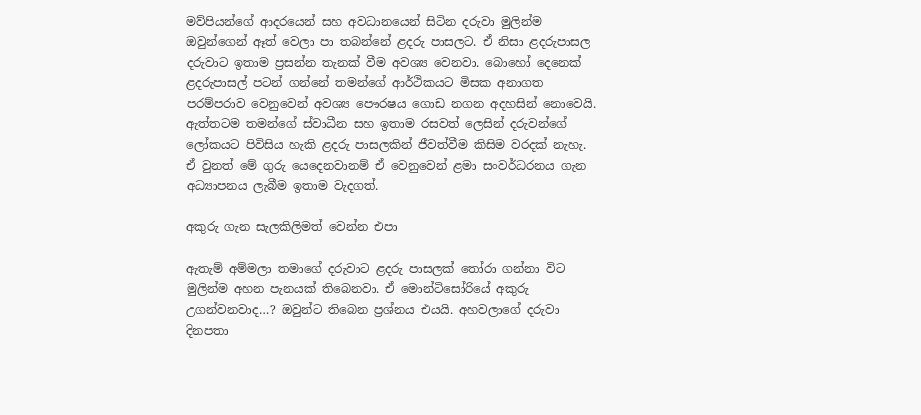මව්පියන්ගේ ආදරයෙන් සහ අවධානයෙන් සිටින දරුවා මුලින්ම ඔවුන්ගෙන් ඈත් වෙලා පා තබන්නේ ළදරු පාසලට. ඒ නිසා ළදරුපාසල දරුවාට ඉතාම ප්‍රසන්න තැනක් වීම අවශ්‍ය වෙනවා. බොහෝ දෙනෙක් ළදරුපාසල් පටන් ගන්නේ තමන්ගේ ආර්ථිකයට මිසක අනාගත පරම්පරාව වෙනුවෙන් අවශ්‍ය පෞරෂය ගොඩ නගන අදහසින් නොවෙයි. ඇත්තටම තමන්ගේ ස්වාධීන සහ ඉතාම රසවත් ලෙසින් දරුවන්ගේ ලෝකයට පිවිසිය හැකි ළදරු පාසලකින් ජීවත්වීම කිසිම වරදක් නැහැ. ඒ වුනත් මේ ගුරු යෙදෙනවානම් ඒ වෙනුවෙන් ළමා සංවර්ධරනය ගැන අධ්‍යාපනය ලැබීම ඉතාම වැදගත්.

අකුරු ගැන සැලකිලිමත් වෙන්න එපා

ඇතැම් අම්මලා තමාගේ දරුවාට ළදරු පාසලක් තෝරා ගන්නා විට මුලින්ම අහන පැනයක් තිබෙනවා. ඒ මොන්ටිසෝරියේ අකුරු උගන්වනවාද…? ඔවුන්ට තිබෙන ප්‍රශ්නය එයයි. අහවලාගේ දරුවා දිනපතා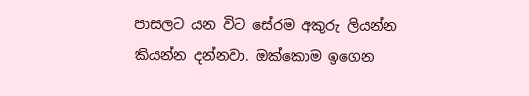පාසලට යන විට සේරම අකුරු ලියන්න කියන්න දන්නවා. ඔක්කොම ඉගෙන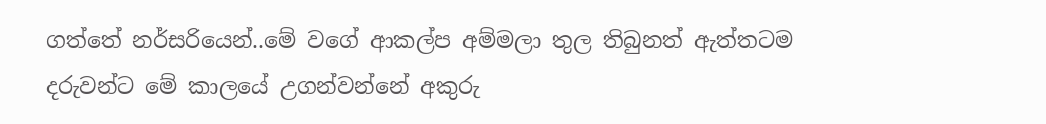ගත්තේ නර්සරියෙන්..මේ වගේ ආකල්ප අම්මලා තුල තිබුනත් ඇත්තටම දරුවන්ට මේ කාලයේ උගන්වන්නේ අකුරු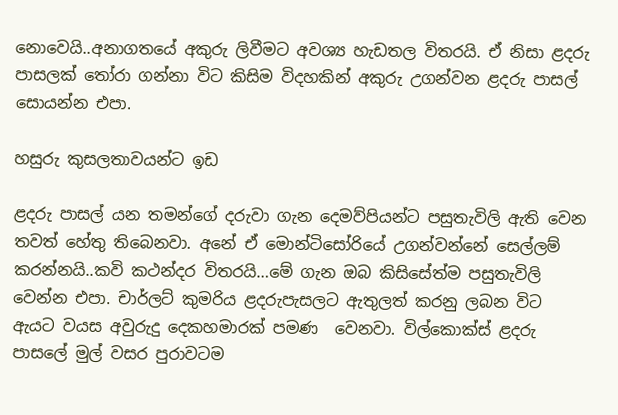නොවෙයි..අනාගතයේ අකුරු ලිවීමට අවශ්‍ය හැඩතල විතරයි. ඒ නිසා ළදරු පාසලක් තෝරා ගන්නා විට කිසිම විදහකින් අකුරු උගන්වන ළදරු පාසල් සොයන්න එපා.

හසුරු කුසලතාවයන්ට ඉඩ

ළදරු පාසල් යන තමන්ගේ දරුවා ගැන දෙමව්පියන්ට පසුතැවිලි ඇති වෙන තවත් හේතු තිබෙනවා. අනේ ඒ මොන්ටිසෝරියේ උගන්වන්නේ සෙල්ලම් කරන්නයි..කවි කථන්දර විතරයි…මේ ගැන ඔබ කිසිසේත්ම පසුතැවිලි වෙන්න එපා. චාර්ලට් කුමරිය ළදරුපැසලට ඇතුලත් කරනු ලබන විට ඇයට වයස අවුරුදු දෙකහමාරක් පමණ  වෙනවා. විල්කොක්ස් ළදරු පාසලේ මුල් වසර පුරාවටම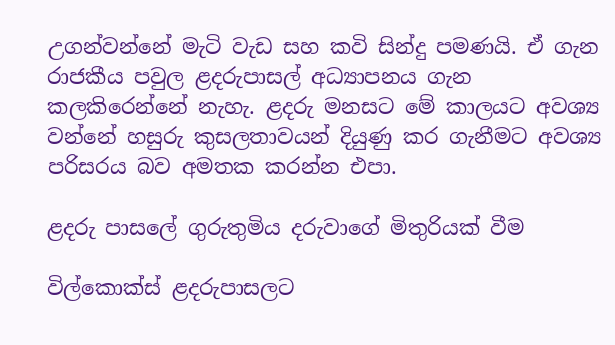උගන්වන්නේ මැටි වැඩ සහ කවි සින්දු පමණයි. ඒ ගැන රාජකීය පවුල ළදරුපාසල් අධ්‍යාපනය ගැන කලකිරෙන්නේ නැහැ. ළදරු මනසට මේ කාලයට අවශ්‍ය වන්නේ හසුරු කුසලතාවයන් දියුණු කර ගැනීමට අවශ්‍ය පරිසරය බව අමතක කරන්න එපා.

ළදරු පාසලේ ගුරුතුමිය දරුවාගේ මිතුරියක් වීම

විල්කොක්ස් ළදරුපාසලට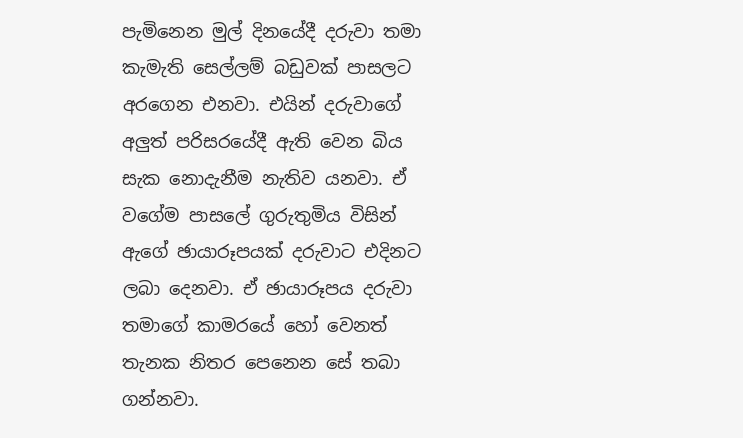පැමිනෙන මුල් දිනයේදී දරුවා තමා කැමැති සෙල්ලම් බඩුවක් පාසලට අරගෙන එනවා. එයින් දරුවාගේ අලුත් පරිසරයේදී ඇති වෙන බිය සැක නොදැනීම නැතිව යනවා. ඒ වගේම පාසලේ ගුරුතුමිය විසින් ඇගේ ඡායාරූපයක් දරුවාට එදිනට ලබා දෙනවා. ඒ ඡායාරූපය දරුවා තමාගේ කාමරයේ හෝ වෙනත් තැනක නිතර පෙනෙන සේ තබා ගන්නවා.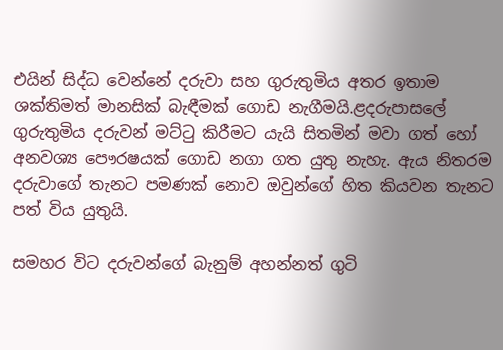එයින් සිද්ධ වෙන්නේ දරුවා සහ ගුරුතුමිය අතර ඉතාම ශක්තිමත් මානසික් බැඳීමක් ගොඩ නැගීමයි.ළදරුපාසලේ ගුරුතුමිය දරුවන් මට්ටු කිරීමට යැයි සිතමින් මවා ගත් හෝ අනවශ්‍ය පෞරෂයක් ගොඩ නගා ගත යුතු නැහැ. ඇය නිතරම දරුවාගේ තැනට පමණක් නොව ඔවුන්ගේ හිත කියවන තැනට පත් විය යුතුයි.

සමහර විට දරුවන්ගේ බැනුම් අහන්නත් ගුටි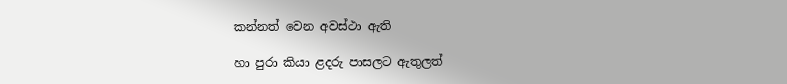කන්නත් වෙන අවස්ථා ඇති

හා පුරා කියා ළදරු පාසලට ඇතුලත්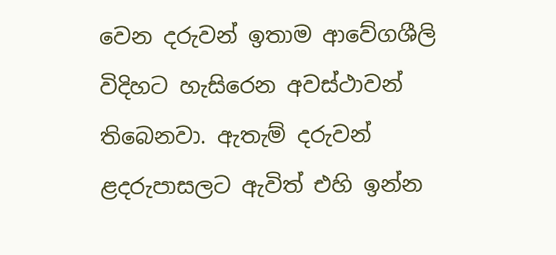වෙන දරුවන් ඉතාම ආවේගශීලි විදිහට හැසිරෙන අවස්ථාවන් තිබෙනවා. ඇතැම් දරුවන් ළදරුපාසලට ඇවිත් එහි ඉන්න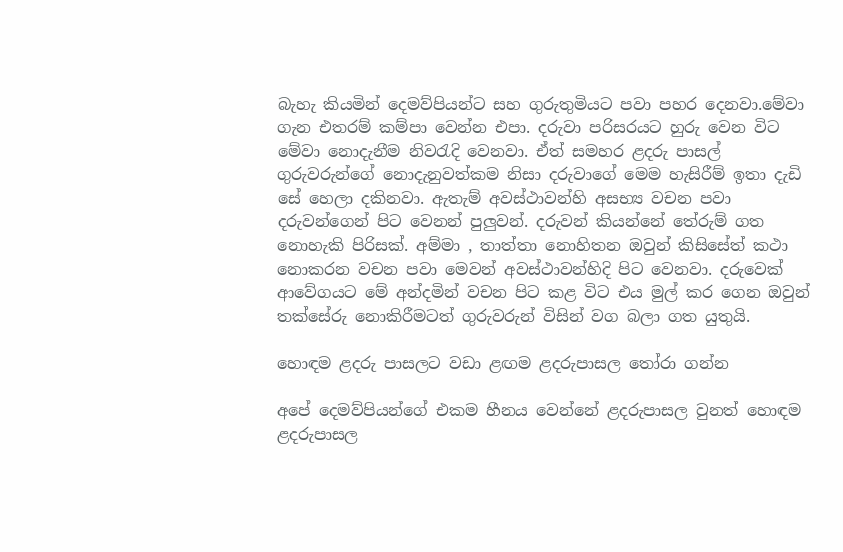බැහැ කියමින් දෙමව්පියන්ට සහ ගුරුතුමියට පවා පහර දෙනවා.මේවා ගැන එතරම් කම්පා වෙන්න එපා. දරුවා පරිසරයට හුරු වෙන විට මේවා නොදැනීම නිවරැදි වෙනවා. ඒත් සමහර ළදරු පාසල් ගුරුවරුන්ගේ නොදැනුවත්කම නිසා දරුවාගේ මෙම හැසිරීම් ඉතා දැඩි සේ හෙලා දකිනවා. ඇතැම් අවස්ථාවන්හි අසභ්‍ය වචන පවා දරුවන්ගෙන් පිට වෙනන් පුලුවන්. දරුවන් කියන්නේ තේරුම් ගත නොහැකි පිරිසක්. අම්මා , තාත්තා නොහිතන ඔවුන් කිසිසේත් කථා නොකරන වචන පවා මෙවන් අවස්ථාවන්හිදි පිට වෙනවා. දරුවෙක් ආවේගයට මේ අන්දමින් වචන පිට කළ විට එය මුල් කර ගෙන ඔවුන් තක්සේරු නොකිරීමටත් ගුරුවරුන් විසින් වග බලා ගත යුතුයි.

හොඳම ළදරු පාසලට වඩා ළඟම ළදරුපාසල තෝරා ගන්න

අපේ දෙමව්පියන්ගේ එකම හීනය වෙන්නේ ළදරුපාසල වුනත් හොඳම ළදරුපාසල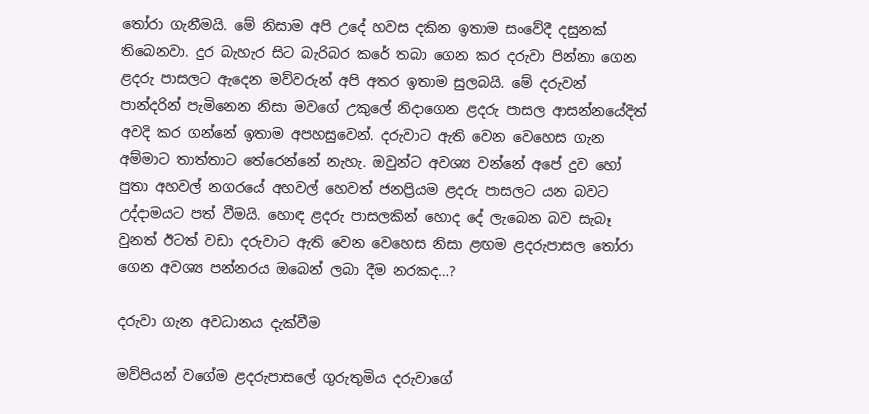තෝරා ගැනීමයි. මේ නිසාම අපි උදේ හවස දකින ඉතාම සංවේදී දසුනක් තිබෙනවා. දුර බැහැර සිට බැරිබර කරේ තබා ගෙන කර දරුවා පින්නා ගෙන ළදරු පාසලට ඇදෙන මව්වරුන් අපි අතර ඉතාම සුලබයි. මේ දරුවන් පාන්දරින් පැමිනෙන නිසා මවගේ උකුලේ නිදාගෙන ළදරු පාසල ආසන්නයේදිත් අවදි කර ගන්නේ ඉතාම අපහසුවෙන්. දරුවාට ඇති වෙන වෙහෙස ගැන අම්මාට තාත්තාට තේරෙන්නේ නැහැ. ඔවුන්ට අවශ්‍ය වන්නේ අපේ දුව හෝ පුතා අහවල් නගරයේ අහවල් හෙවත් ජනප්‍රියම ළදරු පාසලට යන බවට උද්දාමයට පත් වීමයි. හොඳ ළදරු පාසලකින් හොද දේ ලැබෙන බව සැබෑ වුනත් ඊටත් වඩා දරුවාට ඇති වෙන වෙහෙස නිසා ළඟම ළදරුපාසල තෝරා ගෙන අවශ්‍ය පන්නරය ඔබෙන් ලබා දීම නරකද…?

දරුවා ගැන අවධානය දැක්වීම

මව්පියන් වගේම ළදරුපාසලේ ගුරුතුමිය දරුවාගේ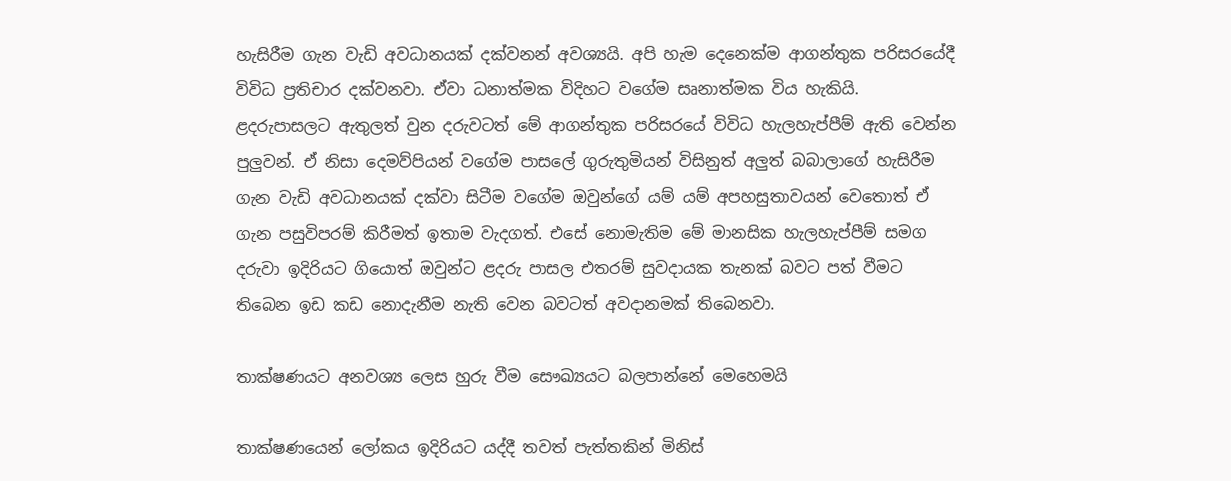හැසිරීම ගැන වැඩි අවධානයක් දක්වනන් අවශ්‍යයි. අපි හැම දෙනෙක්ම ආගන්තුක පරිසරයේදී විවිධ ප්‍රතිචාර දක්වනවා. ඒවා ධනාත්මක විදිහට වගේම සෘනාත්මක විය හැකියි. ළදරුපාසලට ඇතුලත් වුන දරුවටත් මේ ආගන්තුක පරිසරයේ විවිධ හැලහැප්පීම් ඇති වෙන්න පුලුවන්. ඒ නිසා දෙමව්පියන් වගේම පාසලේ ගුරුතුමියන් විසිනුත් අලුත් බබාලාගේ හැසිරීම ගැන වැඩි අවධානයක් දක්වා සිටීම වගේම ඔවුන්ගේ යම් යම් අපහසුතාවයන් වෙතොත් ඒ ගැන පසුවිපරම් කිරීමත් ඉතාම වැදගත්. එසේ නොමැතිම මේ මානසික හැලහැප්පීම් සමග දරුවා ඉදිරියට ගියොත් ඔවුන්ට ළදරු පාසල එතරම් සුවදායක තැනක් බවට පත් වීමට තිබෙන ඉඩ කඩ නොදැනීම නැති වෙන බවටත් අවදානමක් තිබෙනවා.

තාක්ෂණයට අනවශ්‍ය ලෙස හුරු වීම සෞඛ්‍යයට බලපාන්නේ මෙහෙමයි

තාක්ෂණයෙන් ලෝකය ඉදිරියට යද්දී තවත් පැත්තකින් මිනිස්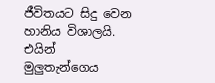ජීවිතයට සිදු වෙන හානිය විශාලයි. එයින් මුලුතැන්ගෙය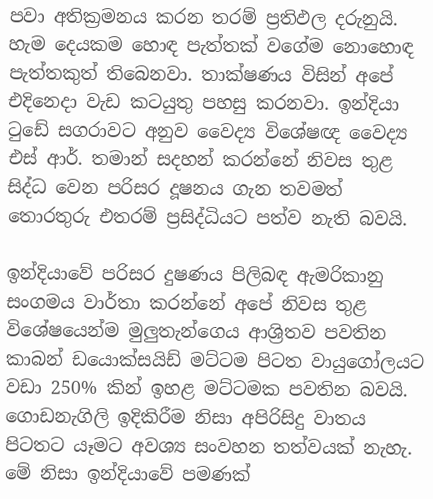පවා අතික්‍රමනය කරන තරම් ප්‍රතිඵල දරුනුයි. හැම දෙයකම හොඳ පැත්තක් වගේම නොහොඳ පැත්තකුත් තිබෙනවා. තාක්ෂණය විසින් අපේ එදිනෙදා වැඩ කටයුතු පහසු කරනවා. ඉන්දියා ටුඩේ සගරාවට අනුව වෛද්‍ය විශේෂඥ වෛද්‍ය එස් ආර්. තමාන් සදහන් කරන්නේ නිවස තුළ සිද්ධ වෙන පරිසර දූෂනය ගැන තවමත් තොරතුරු එතරම් ප්‍රසිද්ධියට පත්ව නැති බවයි.

ඉන්දියාවේ පරිසර දුෂණය පිලිබඳ ඇමරිකානු සංගමය වාර්තා කරන්නේ අපේ නිවස තුළ විශේෂයෙන්ම මුලුතැන්ගෙය ආශ්‍රිතව පවතින කාබන් ඩයොක්සයිඩ් මට්ටම පිටත වායුගෝලයට වඩා 250% කින් ඉහළ මට්ටමක පවතින බවයි. ගොඩනැගිලි ඉදිකිරීම නිසා අපිරිසිදු වාතය පිටතට යෑමට අවශ්‍ය සංවහන තත්වයක් නැහැ. මේ නිසා ඉන්දියාවේ පමණක්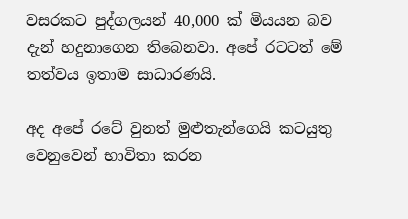වසරකට පුද්ගලයන් 40,000 ක් මියයන බව දැන් හදුනාගෙන තිබෙනවා. අපේ රටටත් මේ තත්වය ඉතාම සාධාරණයි.

අද අපේ රටේ වුනත් මුළුතැන්ගෙයි කටයුතු වෙනුවෙන් භාවිතා කරන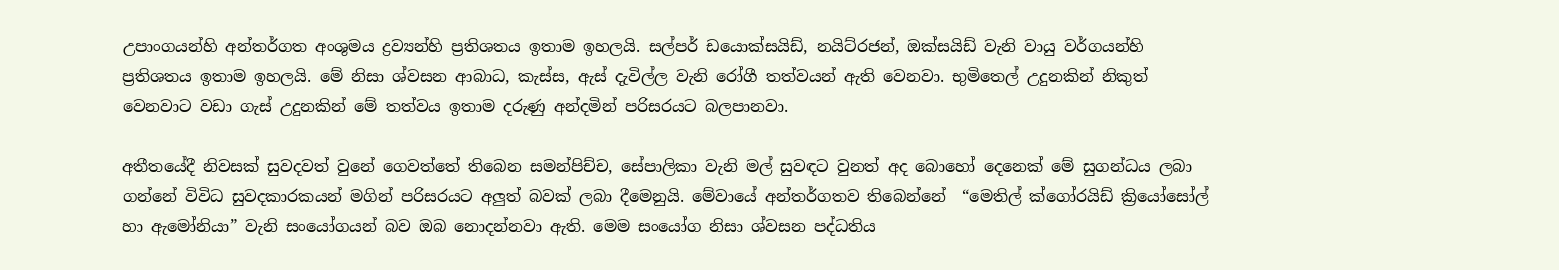උපාංගයන්හි අන්තර්ගත අංශුමය ද්‍රව්‍යන්හි ප්‍රතිශතය ඉතාම ඉහලයි. සල්පර් ඩයොක්සයිඩ්, නයිට්රජන්, ඔක්සයිඩ් වැනි වායු වර්ගයන්හි ප්‍රතිශතය ඉතාම ඉහලයි. මේ නිසා ශ්වසන ආබාධ, කැස්ස, ඇස් දැවිල්ල වැනි රෝගී තත්වයන් ඇති වෙනවා. භුමිතෙල් උදුනකින් නිකුත් වෙනවාට වඩා ගැස් උදුනකින් මේ තත්වය ඉතාම දරුණු අන්දමින් පරිසරයට බලපානවා.

අතීතයේදී නිවසක් සුවදවත් වුනේ ගෙවත්තේ තිබෙන සමන්පිච්ච, සේපාලිකා වැනි මල් සුවඳට වුනත් අද බොහෝ දෙනෙක් මේ සුගන්ධය ලබා ගන්නේ විවිධ සුවදකාරකයන් මගින් පරිසරයට අලුත් බවක් ලබා දීමෙනුයි. මේවායේ අන්තර්ගතව තිබෙන්නේ  “මෙතිල් ක්ගෝරයිඩ් ක්‍රියෝසෝල් හා ඇමෝනියා” වැනි සංයෝගයන් බව ඔබ නොදන්නවා ඇති. මෙම සංයෝග නිසා ශ්වසන පද්ධතිය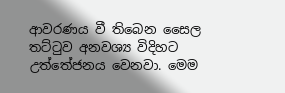ආවරණය වී තිබෙන සෛල තට්ටුව අනවශ්‍ය විදිහට උත්තේජනය වෙනවා. මෙම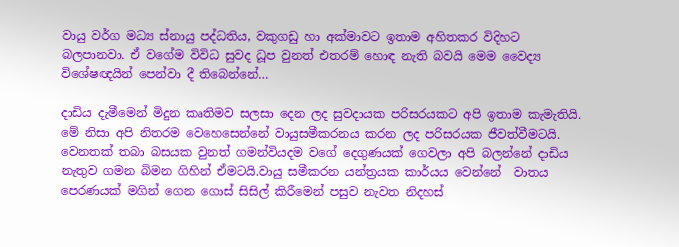වායු වර්ග මධ්‍ය ස්නායු පද්ධතිය, වකුගඩු හා අක්මාවට ඉතාම අහිතකර විදිහට බලපානවා. ඒ වගේම විවිධ සුවද ධූප වුනත් එතරම් හොඳ නැති බවයි මෙම වෛද්‍ය විශේෂඥයින් පෙන්වා දී තිබෙන්නේ…

දාඩිය දැමීමෙන් මිදුන කෘතිමව සලසා දෙන ලද සුවදායක පරිසරයකට අපි ඉතාම කැමැතියි. මේ නිසා අපි නිතරම වෙහෙසෙන්නේ වායුසමීකරනය කරන ලද පරිසරයක ජීවත්වීමටයි. වෙනතක් තබා බසයක වුනත් ගමන්වියදම වගේ දෙගුණයක් ගෙවලා අපි බලන්නේ දාඩිය නැතුව ගමන බිමන ගිහින් ඒමටයි.වායු සමීකරන යන්ත්‍රයක කාර්යය වෙන්නේ  වාතය පෙරණයක් මගින් ගෙන ගොස් සිසිල් කිරීමෙන් පසුව නැවත නිදහස්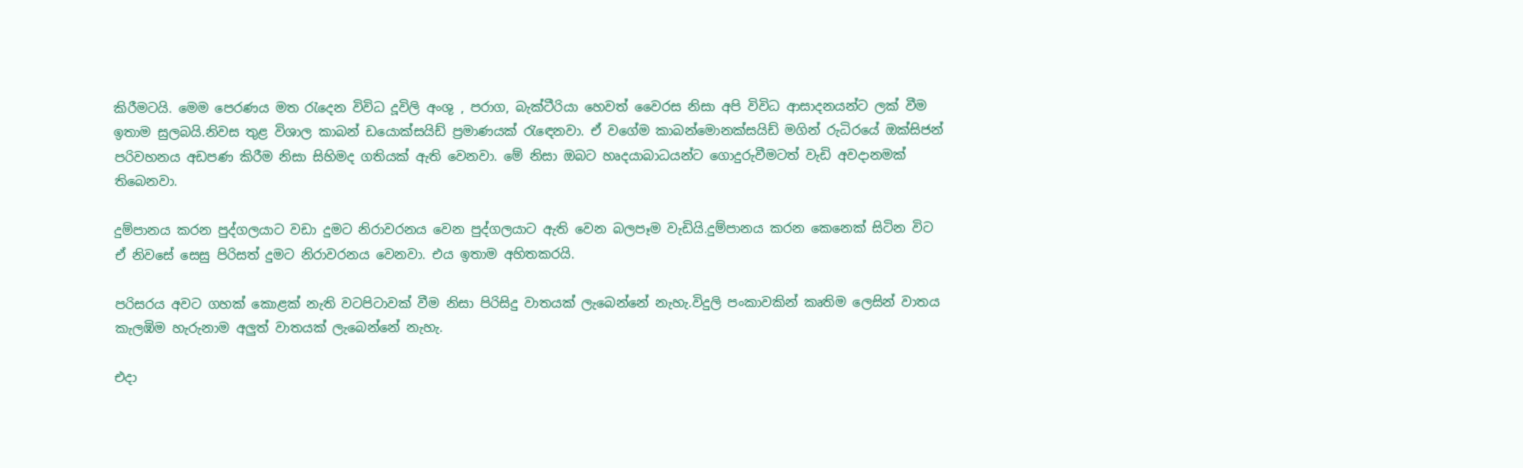කිරීමටයි. මෙම පෙරණය මත රැ‍දෙන විවිධ දූවිලි අංශු , පරාග, බැක්ටීරියා හෙවත් වෛරස නිසා අපි විවිධ ආසාදනයන්ට ලක් වීම ඉතාම සුලබයි.නිවස තුළ විශාල කාබන් ඩයොක්සයිඩ් ප්‍රමාණයක් රැ‍ඳෙනවා. ඒ වගේම කාබන්මොනක්සයිඩ් මගින් රුධිරයේ ඔක්සිජන් පරිවහනය අඩපණ කිරීම නිසා සිහිමද ගතියක් ඇති වෙනවා. මේ නිසා ඔබට හෘදයාබාධයන්ට ගොදුරුවීමටත් වැඩි අවදානමක් තිබෙනවා.

දුම්පානය කරන පුද්ගලයාට වඩා දුමට නිරාවරනය වෙන පුද්ගලයාට ඇති වෙන බලපෑම වැඩියි.දුම්පානය කරන කෙනෙක් සිටින විට ඒ නිවසේ සෙසු පිරිසත් දුමට නිරාවරනය වෙනවා. එය ඉතාම අහිතකරයි.

පරිසරය අවට ගහක් කොළක් නැති වටපිටාවක් වීම නිසා පිරිසිදු වාතයක් ලැබෙන්නේ නැහැ.විදුලි පංකාවකින් කෘතිම ලෙසින් වාතය කැලඹිම හැරුනාම අලුත් වාතයක් ලැබෙන්නේ නැහැ.

එදා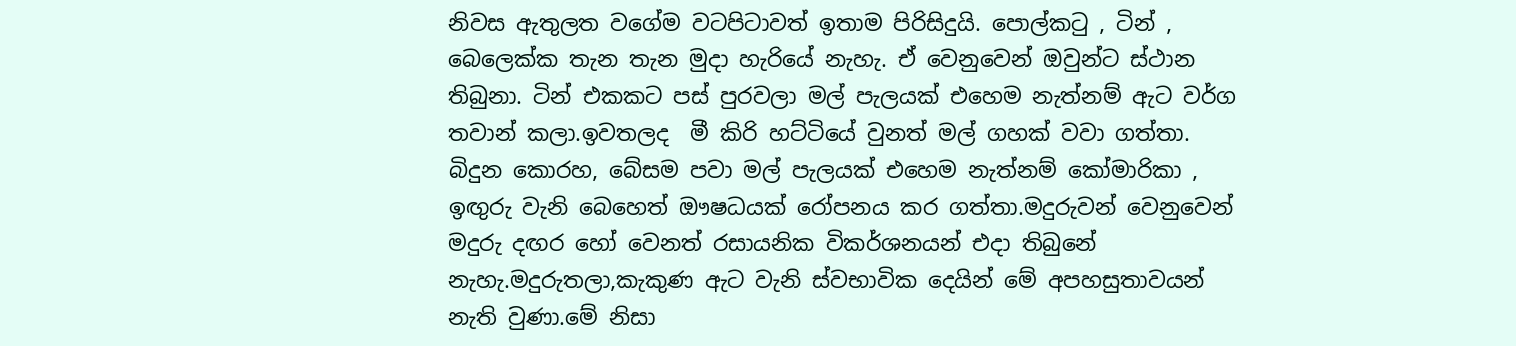නිවස ඇතුලත වගේම වටපිටාවත් ඉතාම පිරිසිදුයි. පොල්කටු , ටින් , බෙලෙක්ක තැන තැන මුදා හැරියේ නැහැ. ඒ වෙනුවෙන් ඔවුන්ට ස්ථාන තිබුනා. ටින් එකකට පස් පුරවලා මල් පැලයක් එහෙම නැත්නම් ඇට වර්ග තවාන් කලා.ඉවතලද  මී කිරි හට්ටියේ වුනත් මල් ගහක් වවා ගත්තා. බිදුන කොරහ, බේසම පවා මල් පැලයක් එහෙම නැත්නම් කෝමාරිකා , ඉඟුරු වැනි බෙහෙත් ඖෂධයක් රෝපනය කර ගත්තා.මදුරුවන් වෙනුවෙන් මදුරු දඟර හෝ වෙනත් රසායනික විකර්ශනයන් එදා තිබුනේ නැහැ.මදුරුතලා,කැකුණ ඇට වැනි ස්වභාවික දෙයින් මේ අපහසුතාවයන් නැති වුණා.මේ නිසා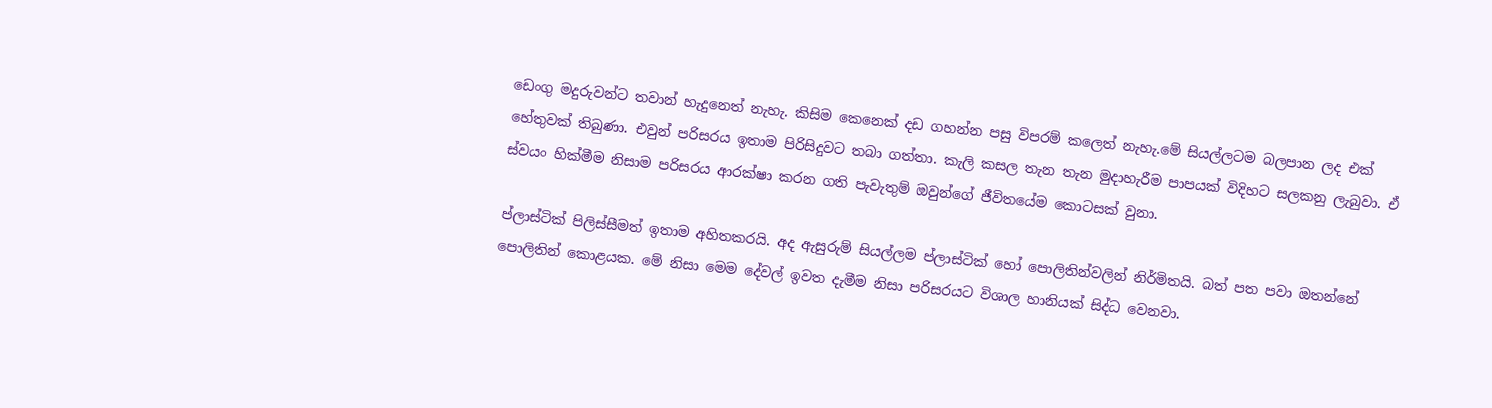ඩෙංගු මදුරුවන්ට තවාන් හැදුනෙත් නැහැ. කිසිම කෙනෙක් දඩ ගහන්න පසු විපරම් කලෙත් නැහැ.මේ සියල්ලටම බලපාන ලද එක් හේතුවක් තිබුණා. එවුන් පරිසරය ඉතාම පිරිසිදුවට තබා ගත්තා. කැලි කසල තැන තැන මුදාහැරීම පාපයක් විදිහට සලකනු ලැබුවා. ඒ ස්වයං හික්මීම නිසාම පරිසරය ආරක්ෂා කරන ගති පැවැතුම් ඔවුන්ගේ ජීවිතයේම කොටසක් වුනා.

ප්ලාස්ටික් පිලිස්සීමත් ඉතාම අහිතකරයි. අද ඇසුරුම් සියල්ලම ප්ලාස්ටික් හෝ පොලිතින්වලින් නිර්මිතයි. බත් පත පවා ඔතන්නේ පොලිතින් කොළයක. මේ නිසා මෙම දේවල් ඉවත දැමීම නිසා පරිසරයට විශාල හානියක් සිද්ධ වෙනවා.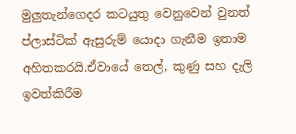මුලුතැන්ගෙදර කටයුතු වෙනුවෙන් වුනත් ප්ලාස්ටික් ඇසුරුම් යොදා ගැනීම ඉතාම අහිතකරයි.ඒවායේ තෙල්, කුණු සහ දැලි ඉවත්කිරීම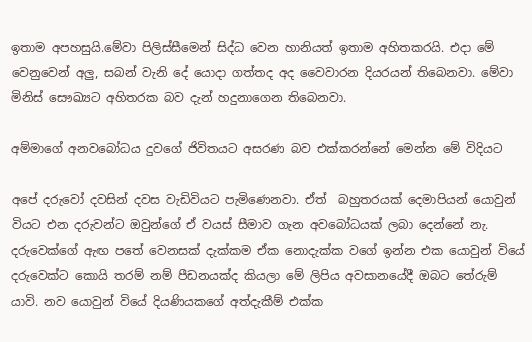ඉතාම අපහසුයි.මේවා පිලිස්සීමෙන් සිද්ධ වෙන හානියත් ඉතාම අහිතකරයි. එදා මේ වෙනුවෙන් අලු, සබන් වැනි දේ යොදා ගත්තද අද වෛවාරන දියරයන් තිබෙනවා. මේවා මිනිස් සෞඛ්‍යට අහිතරක බව දැන් හදුනාගෙන තිබෙනවා.

අම්මාගේ අනවබෝධය දුවගේ ජිවිතයට අසරණ බව එක්කරන්නේ මෙන්න මේ විදියට

අපේ දරුවෝ දවසින් දවස වැඩිවියට පැමිණෙනවා. ඒත්  බහුතරයක් දෙමාපියන් යොවුන් වියට එන දරුවන්ට ඔවුන්ගේ ඒ වයස් සීමාව ගැන අවබෝධයක් ලබා දෙන්නේ නැ. දරුවෙක්ගේ ඇඟ පතේ වෙනසක් දැක්කම ඒක නොදැක්ක වගේ ඉන්න එක යොවුන් වියේ දරුවෙක්ට කොයි තරම් නම් පීඩනයක්ද කියලා මේ ලිපිය අවසානයේදී ඔබට තේරුම් යාවි. නව යොවුන් වියේ දියණියකගේ අත්දැකීම් එක්ක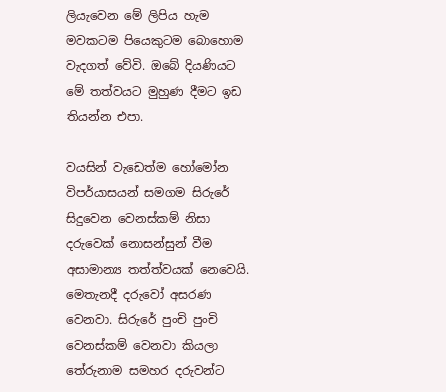ලියැවෙන මේ ලිපිය හැම මවකටම පියෙකුටම බොහොම වැදගත් වේවි. ඔබේ දියණියට මේ තත්වයට මුහුණ දීමට ඉඩ තියන්න එපා.

වයසින් වැඩෙත්ම හෝමෝන විපර්යාසයන් සමගම සිරුරේ සිදුවෙන වෙනස්කම් නිසා දරුවෙක් නොසන්සුන් වීම අසාමාන්‍ය තත්ත්වයක් නෙවෙයි. මෙතැනදී දරුවෝ අසරණ වෙනවා. සිරුරේ පුංචි පුංචි වෙනස්කම් වෙනවා කියලා තේරුනාම සමහර දරුවන්ට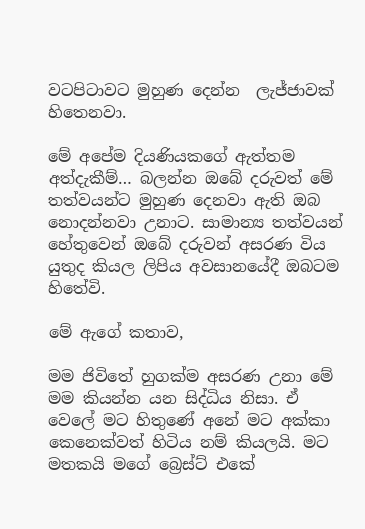වටපිටාවට මුහුණ දෙන්න  ලැජ්ජාවක් හිතෙනවා.

මේ අපේම දියණියකගේ ඇත්තම අත්දැකීම්… බලන්න ඔබේ දරුවත් මේ තත්වයන්ට මුහුණ දෙනවා ඇති ඔබ නොදන්නවා උනාට. සාමාන්‍ය තත්වයන් හේතුවෙන් ඔබේ දරුවන් අසරණ විය යුතුද කියල ලිපිය අවසානයේදී ඔබටම හිතේවි.

මේ ඇගේ කතාව,

මම ජිවිතේ හුගක්ම අසරණ උනා මේ මම කියන්න යන සිද්ධිය නිසා. ඒ වෙලේ මට හිතුණේ අනේ මට අක්කා කෙනෙක්වත් හිටිය නම් කියලයි. මට මතකයි මගේ බ්‍රෙස්ට් එකේ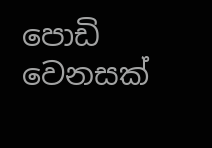පොඩි වෙනසක්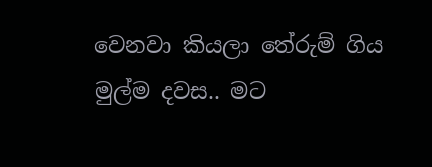වෙනවා කියලා තේරුම් ගිය මුල්ම දවස.. මට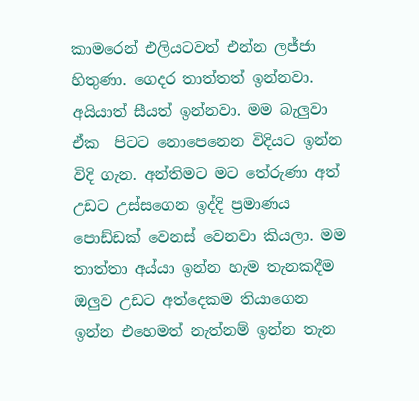කාමරෙන් එලියටවත් එන්න ලජ්ජා හිතුණා. ගෙදර තාත්තත් ඉන්නවා. අයියාත් සීයත් ඉන්නවා. මම බැලුවා ඒක  පිටට නොපෙනෙන විදියට ඉන්න විදි ගැන. අන්තිමට මට තේරුණා අත් උඩට උස්සගෙන ඉද්දි ප්‍රමාණය පොඩ්ඩක් වෙනස් වෙනවා කියලා. මම තාත්තා අය්යා ඉන්න හැම තැනකදීම ඔලුව උඩට අත්දෙකම තියාගෙන ඉන්න එහෙමත් නැත්නම් ඉන්න තැන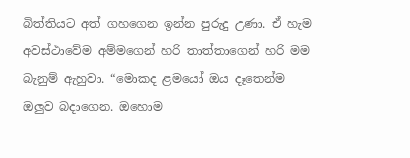බිත්තියට අත් ගහගෙන ඉන්න පුරුදු උණා. ඒ හැම අවස්ථාවේම අම්මගෙන් හරි තාත්තාගෙන් හරි මම බැනුම් ඇහුවා. “මොකද ළමයෝ ඔය දෑතෙන්ම ඔලුව බදාගෙන. ඔහොම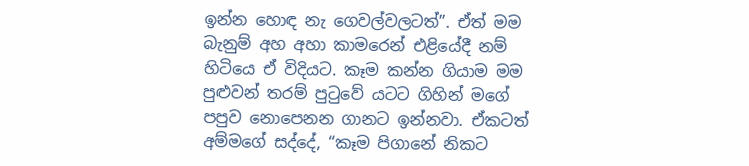ඉන්න හොඳ නැ ගෙවල්වලටත්”. ඒත් මම බැනුම් අහ අහා කාමරෙන් එළියේදී නම් හිටියෙ ඒ විදියට. කෑම කන්න ගියාම මම පුළුවන් තරම් පුටුවේ යටට ගිහින් මගේ පපුව නොපෙනන ගානට ඉන්නවා. ඒකටත් අම්මගේ සද්දේ, “කෑම පිගානේ නිකට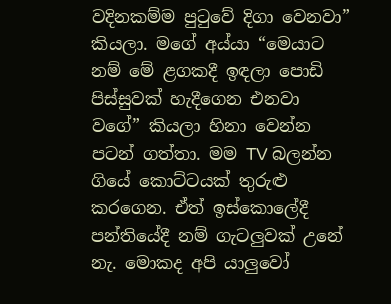වදිනකම්ම පුටුවේ දිගා වෙනවා” කියලා. මගේ අය්යා “මෙයාට නම් මේ ළගකදී ඉඳලා පොඩි පිස්සුවක් හැදීගෙන එනවා වගේ” කියලා හිනා වෙන්න පටන් ගත්තා. මම TV බලන්න ගියේ කොට්ටයක් තුරුළු කරගෙන. ඒත් ඉස්කොලේදී පන්තියේදී නම් ගැටලුවක් උනේ නැ. මොකද අපි යාලුවෝ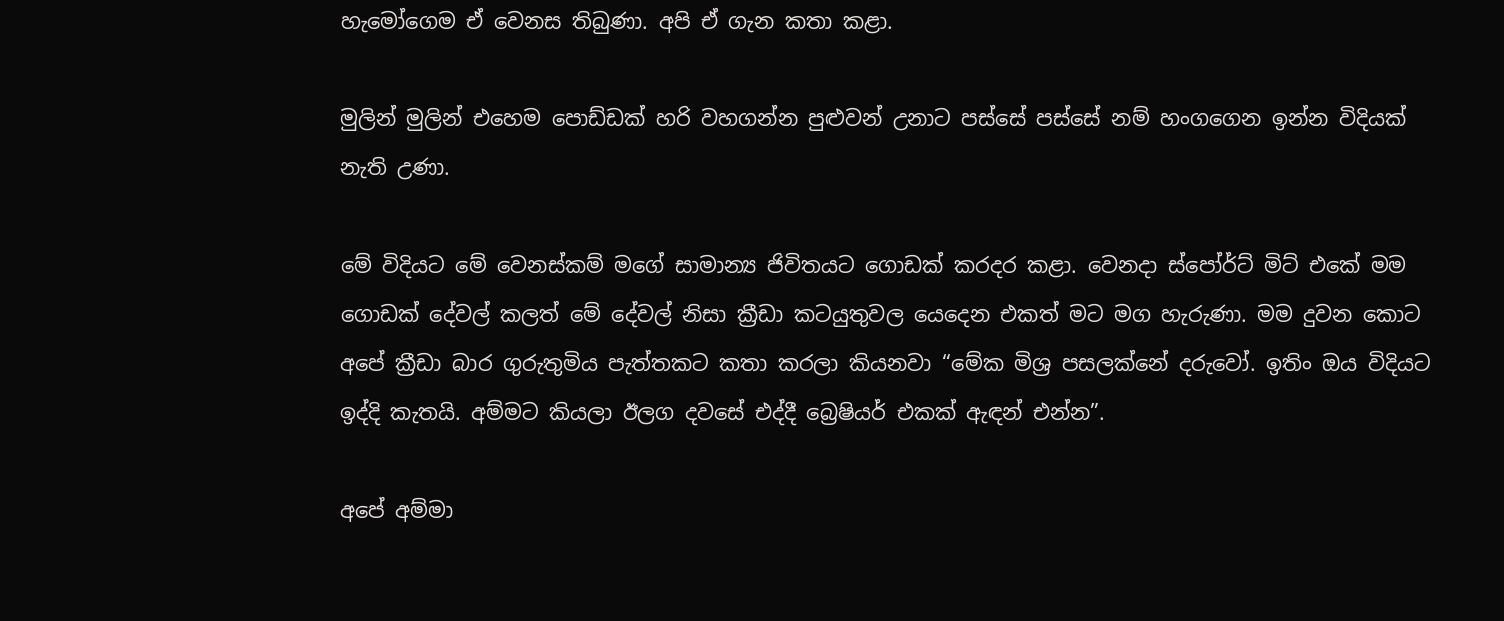හැමෝගෙම ඒ වෙනස තිබුණා. අපි ඒ ගැන කතා කළා.

මුලින් මුලින් එහෙම පොඩ්ඩක් හරි වහගන්න පුළුවන් උනාට පස්සේ පස්සේ නම් හංගගෙන ඉන්න විදියක් නැති උණා.

මේ විදියට මේ වෙනස්කම් මගේ සාමාන්‍ය ජිවිතයට ගොඩක් කරදර කළා. වෙනදා ස්පෝර්ට් මිට් එකේ මම ගොඩක් දේවල් කලත් මේ දේවල් නිසා ක්‍රීඩා කටයුතුවල යෙදෙන එකත් මට මග හැරුණා. මම දුවන කොට අපේ ක්‍රීඩා බාර ගුරුතුමිය පැත්තකට කතා කරලා කියනවා “මේක මිශ්‍ර පසලක්නේ දරුවෝ. ඉතිං ඔය විදියට ඉද්දි කැතයි. අම්මට කියලා ඊලග දවසේ එද්දී බ්‍රෙෂියර් එකක් ඇඳන් එන්න”.

අපේ අම්මා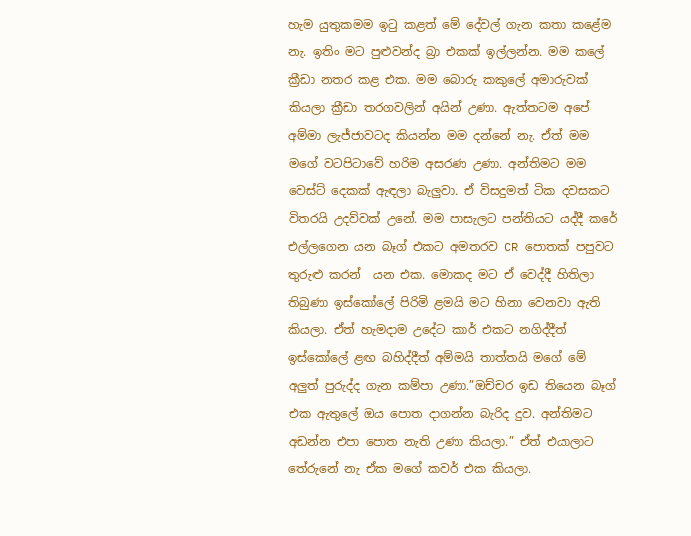හැම යුතුකමම ඉටු කළත් මේ දේවල් ගැන කතා කළේම  නැ. ඉතිං මට පුළුවන්ද බ්‍රා එකක් ඉල්ලන්න. මම කලේ ක්‍රීඩා නතර කළ එක. මම බොරු කකුලේ අමාරුවක් කියලා ක්‍රීඩා තරගවලින් අයින් උණා. ඇත්තටම අපේ අම්මා ලැජ්ජාවටද කියන්න මම දන්නේ නැ. ඒත් මම මගේ වටපිටාවේ හරිම අසරණ උණා. අන්තිමට මම වෙස්ට් දෙකක් ඇඳලා බැලුවා. ඒ විසදුමත් ටික දවසකට විතරයි උදව්වක් උනේ. මම පාසැලට පන්තියට යද්දී කරේ එල්ලගෙන යන බෑග් එකට අමතරව CR පොතක් පපුවට තුරුළු කරන්  යන එක. මොකද මට ඒ වෙද්දී හිතිලා තිබුණා ඉස්කෝලේ පිරිමි ළමයි මට හිනා වෙනවා ඇති කියලා. ඒත් හැමදාම උදේට කාර් එකට නගිද්දීත් ඉස්කෝලේ ළඟ බහිද්දීත් අම්මයි තාත්තයි මගේ මේ අලුත් පුරුද්ද ගැන කම්පා උණා.”ඔච්චර ඉඩ තියෙන බෑග් එක ඇතුලේ ඔය පොත දාගන්න බැරිද දුව. අන්තිමට අඩන්න එපා පොත නැති උණා කියලා.” ඒත් එයාලාට තේරුනේ නැ ඒක මගේ කවර් එක කියලා.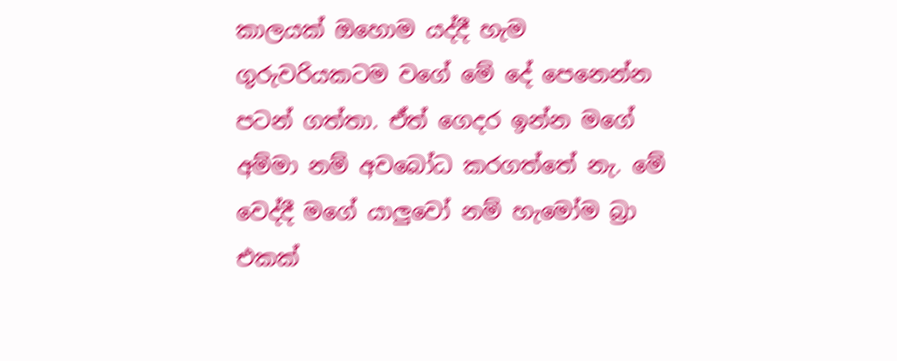කාලයක් ඔහොම යද්දී හැම ගුරුවරියකටම වගේ මේ දේ පෙනෙන්න පටන් ගත්තා. ඒත් ගෙදර ඉන්න මගේ අම්මා නම් අවබෝධ කරගත්තේ නැ. මේ වෙද්දී මගේ යාලුවෝ නම් හැමෝම බ්‍රා එකක්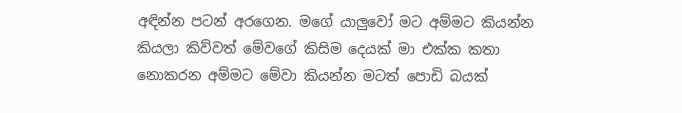අඳින්න පටන් අරගෙන. මගේ යාලුවෝ මට අම්මට කියන්න කියලා කිව්වත් මේවගේ කිසිම දෙයක් මා එක්ක කතා නොකරන අම්මට මේවා කියන්න මටත් පොඩි බයක්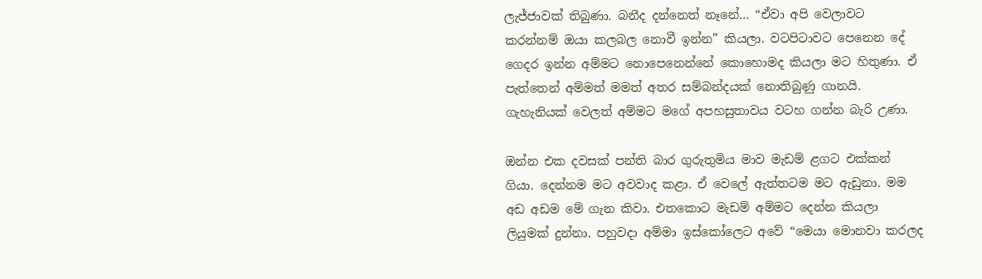ලැජ්ජාවක් තිබුණා. බනීද දන්නෙත් නෑනේ… “ඒවා අපි වෙලාවට කරන්නම් ඔයා කලබල නොවී ඉන්න” කියලා. වටපිටාවට පෙනෙන දේ ගෙදර ඉන්න අම්මට නොපෙනෙන්නේ කොහොමද කියලා මට හිතුණා. ඒ පැත්තෙන් අම්මත් මමත් අතර සම්බන්දයක් නොතිබුණු ගානයි. ගැහැනියක් වෙලත් අම්මට මගේ අපහසුතාවය වටහ ගන්න බැරි උණා.

ඔන්න එක දවසක් පන්ති බාර ගුරුතුමිය මාව මැඩම් ළගට එක්කන් ගියා. දෙන්නම මට අවවාද කළා. ඒ වෙලේ ඇත්තටම මට ඇඩුනා. මම අඩ අඩම මේ ගැන කිවා. එතකොට මැඩම් අම්මට දෙන්න කියලා ලියුමක් දුන්නා. පහුවදා අම්මා ඉස්කෝලෙට අවේ “මෙයා මොනවා කරලද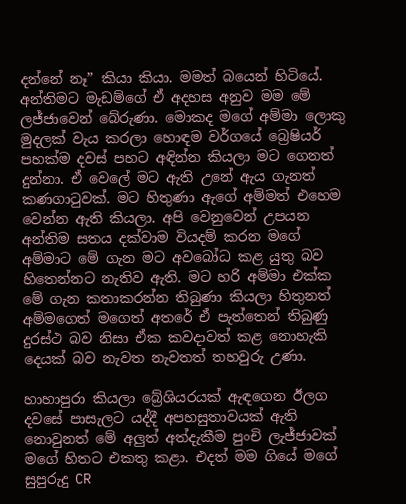දන්නේ නෑ” කියා කියා. මමත් බයෙන් හිටියේ. අන්තිමට මැඩම්ගේ ඒ අදහස අනුව මම මේ ලජ්ජාවෙන් බේරුණා. මොකද මගේ අම්මා ලොකු මුදලක් වැය කරලා හොඳම වර්ගයේ බ්‍රෙෂියර් පහක්ම දවස් පහට අඳින්න කියලා මට ගෙනත් දුන්නා. ඒ වෙලේ මට ඇති උනේ ඇය ගැනත් කණගාටුවක්. මට හිතුණා ඇගේ අම්මත් එහෙම වෙන්න ඇති කියලා. අපි වෙනුවෙන් උපයන අන්තිම සතය දක්වාම වියදම් කරන මගේ අම්මාට මේ ගැන මට අවබෝධ කළ යුතු බව හිතෙන්නට නැතිව ඇති. මට හරි අම්මා එක්ක මේ ගැන කතාකරන්න තිබුණා කියලා හිතුනත් අම්මගෙත් මගෙත් අතරේ ඒ පැත්තෙන් තිබුණු දුරස්ථ බව නිසා ඒක කවදාවත් කළ නොහැකි දෙයක් බව නැවත නැවතත් තහවුරු උණා.

හාහාපුරා කියලා බ්‍රේශියරයක් ඇඳගෙන ඊලග දවසේ පාසැලට යද්දී අපහසුතාවයක් ඇති නොවුනත් මේ අලුත් අත්දැකීම පුංචි ලැජ්ජාවක් මගේ හිතට එකතු කළා. එදත් මම ගියේ මගේ සුපුරුදු CR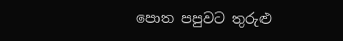පොත පපුවට තුරුළු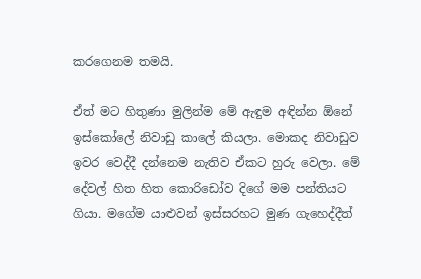කරගෙනම තමයි.

ඒත් මට හිතුණා මුලින්ම මේ ඇඳුම අඳින්න ඕනේ ඉස්කෝලේ නිවාඩු කාලේ කියලා. මොකද නිවාඩුව ඉවර වෙද්දී දන්නෙම නැතිව ඒකට හුරු වෙලා. මේ දේවල් හිත හිත කොරිඩෝව දිගේ මම පන්තියට ගියා. මගේම යාළුවන් ඉස්සරහට මුණ ගැහෙද්දීත්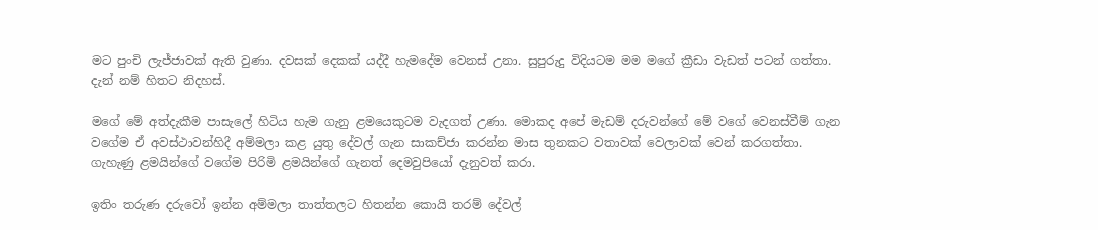මට පුංචි ලැජ්ජාවක් ඇති වුණා. දවසක් දෙකක් යද්දී හැමදේම වෙනස් උනා. සුපුරුදු විදියටම මම මගේ ක්‍රීඩා වැඩත් පටන් ගත්තා. දැන් නම් හිතට නිදහස්.

මගේ මේ අත්දැකීම පාසැලේ හිටිය හැම ගැනු ළමයෙකුටම වැදගත් උණා. මොකද අපේ මැඩම් දරුවන්ගේ මේ වගේ වෙනස්වීම් ගැන වගේම ඒ අවස්ථාවන්හිදී අම්මලා කළ යුතු දේවල් ගැන සාකච්ජා කරන්න මාස තුනකට වතාවක් වෙලාවක් වෙන් කරගත්තා. ගැහැණු ළමයින්ගේ වගේම පිරිමි ළමයින්ගේ ගැනත් දෙමවුපියෝ දැනුවත් කරා.

ඉතිං තරුණ දරුවෝ ඉන්න අම්මලා තාත්තලට හිතන්න කොයි තරම් දේවල්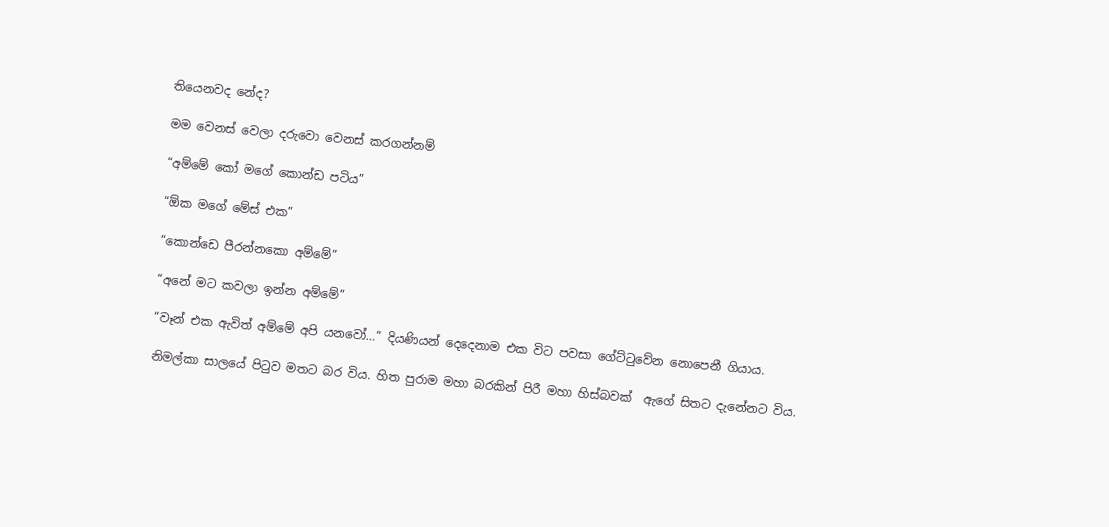තියෙනවද නේද?

මම වෙනස් වෙලා දරුවො වෙනස් කරගන්නම්

“අම්මේ කෝ මගේ කොන්ඩ පටිය”

“ඕක මගේ මේස් එක”

“කොන්ඩෙ පීරන්නකො අම්මේ”

“අනේ මට කවලා ඉන්න අම්මේ”

“වෑන් එක ඇවිත් අම්මේ අපි යනවෝ…” දියණියන් දෙදෙනාම එක විට පවසා ගේට්ටුවේන නොපෙනී ගියාය.

නිමල්කා සාලයේ පිටුව මතට බර විය. හිත පුරාම මහා බරකින් පිරී මහා හිස්බවක්  ඇගේ සිතට දැනේනට විය.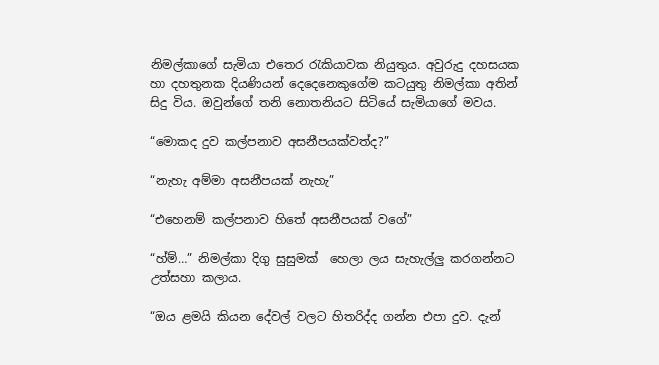නිමල්කාගේ සැමියා එතෙර රැකියාවක නියුතුය. අවුරුදු දහසයක හා දහතුනක දියණියන් දෙදෙනෙකුගේම කටයුතු නිමල්කා අතින් සිදු විය. ඔවුන්ගේ තනි නොතනියට සිටියේ සැමියාගේ මවය.

“මොකද දුව කල්පනාව අසනීපයක්වත්ද?”

“නැහැ අම්මා අසනීපයක් නැහැ”

“එහෙනම් කල්පනාව හිතේ අසනීපයක් වගේ”

“හ්ම්…” නිමල්කා දිගු සුසුමක්  හෙලා ලය සැහැල්ලු කරගන්නට උත්සහා කලාය.

“ඔය ළමයි කියන දේවල් වලට හිතරිද්ද ගන්න එපා දුව. දැන්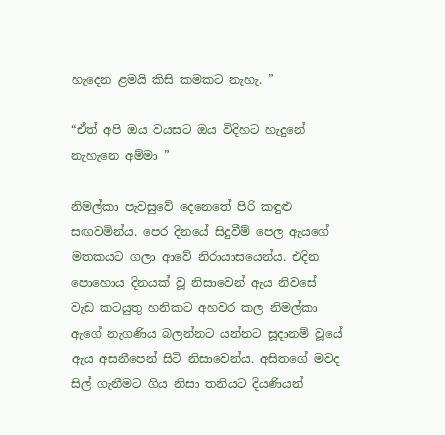හැදෙන ළමයි කිසි කමකට නැහැ. ”

“ඒත් අපි ඔය වයසට ඔය විදිහට හැදුනේ නැහැනෙ අම්මා ”

නිමල්කා පැවසුවේ දෙනෙතේ පිරි කඳුළු සඟවමින්ය. පෙර දිනයේ සිදුවීම් පෙල ඇයගේ මතකයට ගලා ආවේ නිරායාසයෙන්ය. එදින පොහොය දිනයක් වූ නිසාවෙන් ඇය නිවසේ වැඩ කටයුතු හනිකට අහවර කල නිමල්කා ඇගේ නැගණිය බලන්නට යන්නට සූදානම් වූයේ ඇය අසනීපෙන් සිටි නිසාවෙන්ය. අසිතගේ මවද සිල් ගැනීමට ගිය නිසා තනියට දියණියන්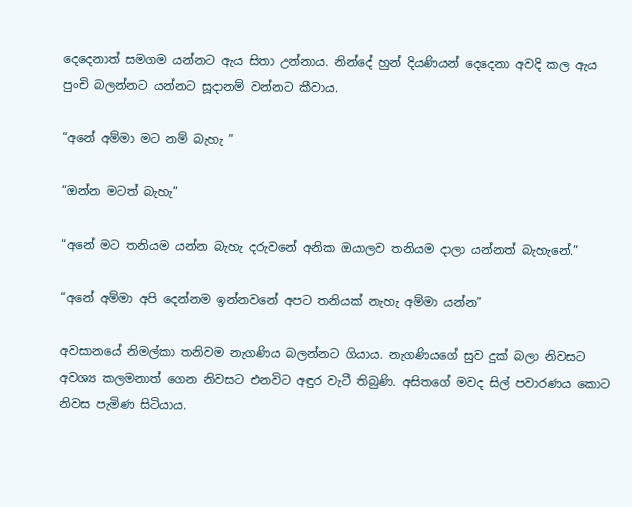දෙදෙනාත් සමගම යන්නට ඇය සිතා උන්නාය. නින්දේ හුන් දියණියන් දෙදෙනා අවදි කල ඇය පුංචි බලන්නට යන්නට සූදානම් වන්නට කීවාය.

“අනේ අම්මා මට නම් බැහැ ”

“ඔන්න මටත් බැහැ”

“අනේ මට තනියම යන්න බැහැ දරුවනේ අනික ඔයාලව තනියම දාලා යන්නත් බැහැනේ.”

“අනේ අම්මා අපි දෙන්නම ඉන්නවනේ අපට තනියක් නැහැ අම්මා යන්න”

අවසානයේ නිමල්කා තනිවම නැගණිය බලන්නට ගියාය. නැගණියගේ සුව දුක් බලා නිවසට අවශ්‍ය කලමනාත් ගෙන නිවසට එනවිට අඳුර වැටී තිබුණි. අසිතගේ මවද සිල් පවාරණය කොට නිවස පැමිණ සිටියාය.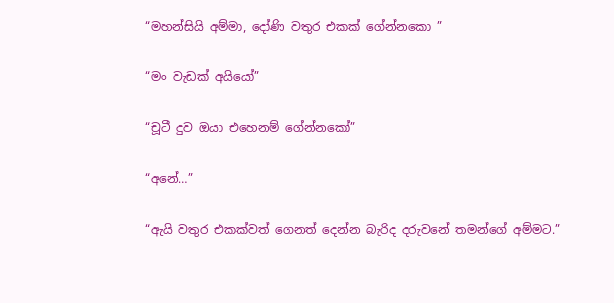“මහන්සියි අම්මා, දෝණි වතුර එකක් ගේන්නකො ”

“මං වැඩක් අයියෝ”

“චූටී දුව ඔයා එහෙනම් ගේන්නකෝ”

“අනේ…”

“ඇයි වතුර එකක්වත් ගෙනත් දෙන්න බැරිද දරුවනේ තමන්ගේ අම්මට.”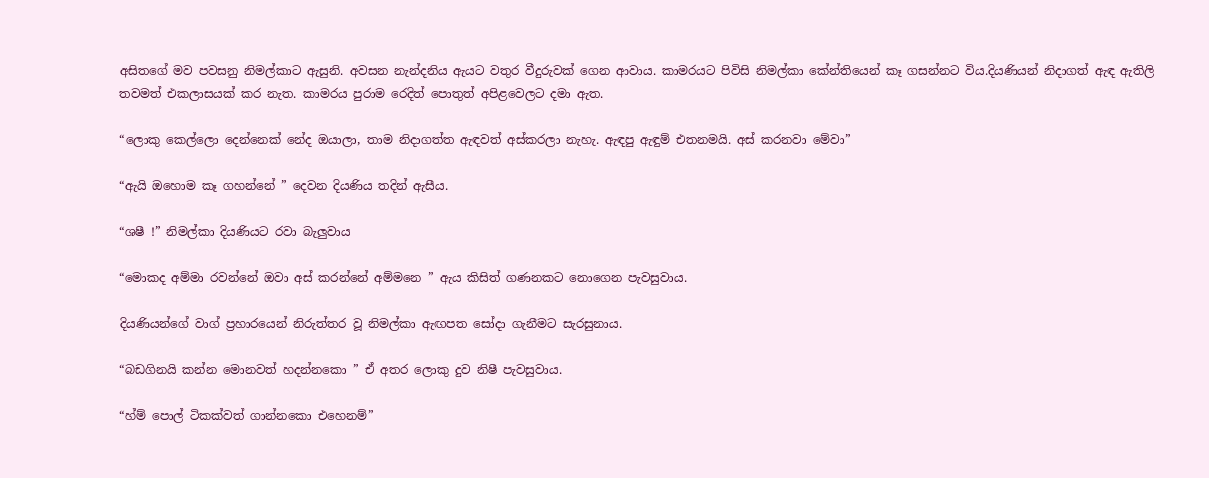අසිතගේ මව පවසනු නිමල්කාට ඇසුනි. අවසන නැන්දනිය ඇයට වතුර වීදුරුවක් ගෙන ආවාය. කාමරයට පිවිසි නිමල්කා කේන්තියෙන් කෑ ගසන්නට විය.දියණියන් නිදාගත් ඇඳ ඇතිලි තවමත් එකලාසයක් කර නැත. කාමරය පුරාම රෙදිත් පොතුත් අපිළවෙලට දමා ඇත.

“ලොකු කෙල්ලො දෙන්නෙක් නේද ඔයාලා, තාම නිදාගත්ත ඇඳවත් අස්කරලා නැහැ. ඇඳපු ඇඳුම් එතනමයි. අස් කරනවා මේවා”

“ඇයි ඔහොම කෑ ගහන්නේ ” දෙවන දියණිය තදින් ඇසීය.

“ශෂී !” නිමල්කා දියණියට රවා බැලුවාය

“මොකද අම්මා රවන්නේ ඔවා අස් කරන්නේ අම්මනෙ ” ඇය කිසිත් ගණනකට නොගෙන පැවසුවාය.

දියණියන්ගේ වාග් ප්‍රහාරයෙන් නිරුත්තර වූ නිමල්කා ඇඟපත සෝදා ගැනීමට සැරසුනාය.

“බඩගිනයි කන්න මොනවත් හදන්නකො ” ඒ අතර ලොකු දුව නිෂී පැවසුවාය.

“හ්ම් පොල් ටිකක්වත් ගාන්නකො එහෙනම්”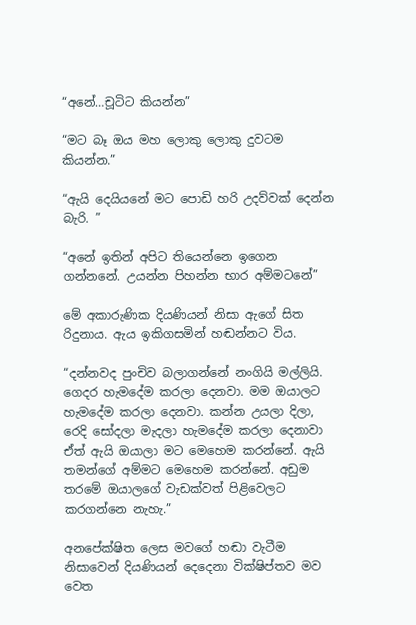“අනේ…චූටිට කියන්න”

“මට බෑ ඔය මහ ලොකු ලොකු දුවටම කියන්න.”

“ඇයි දෙයියනේ මට පොඩි හරි උදව්වක් දෙන්න බැරි. ”

“අනේ ඉතින් අපිට තියෙන්නෙ ඉගෙන ගන්නනේ. උයන්න පිහන්න භාර අම්මටනේ”

මේ අකාරුණික දියණියන් නිසා ඇගේ සිත රිදුනාය. ඇය ඉකිගසමින් හඬන්නට විය.

“දන්නවද පුංචිව බලාගන්නේ නංගියි මල්ලියි. ගෙදර හැමදේම කරලා දෙනවා. මම ඔයාලට හැමදේම කරලා දෙනවා. කන්න උයලා දිලා, රෙදි සෝදලා මැදලා හැමදේම කරලා දෙනාවා ඒත් ඇයි ඔයාලා මට මෙහෙම කරන්නේ. ඇයි තමන්ගේ අම්මට මෙහෙම කරන්නේ. අඩුම තරමේ ඔයාලගේ වැඩක්වත් පිළිවෙලට කරගන්නෙ නැහැ.”

අනපේක්ෂිත ලෙස මවගේ හඬා වැටීම නිසාවෙන් දියණියන් දෙදෙනා වික්ෂිප්තව මව වෙත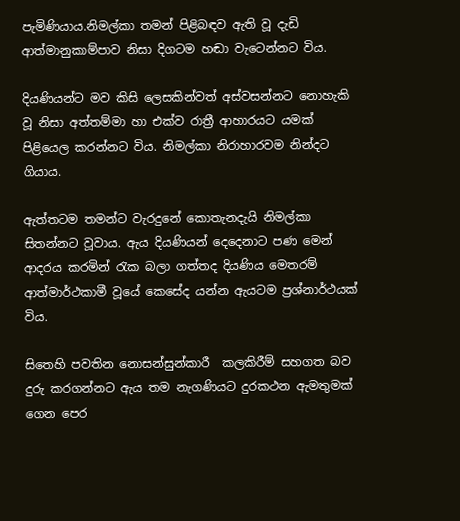පැමිණියාය.නිමල්කා තමන් පිළිබඳව ඇති වූ දැඩි ආත්මානුකාම්පාව නිසා දිගටම හඬා වැටෙන්නට විය.

දියණියන්ට මව කිසි ලෙසකින්වත් අස්වසන්නට නොහැකි වූ නිසා අත්තම්මා හා එක්ව රාත්‍රී ආහාරයට යමක් පිළියෙල කරන්නට විය. නිමල්කා නිරාහාරවම නින්දට ගියාය.

ඇත්තටම තමන්ට වැරදුනේ කොතැනදැයි නිමල්කා සිතන්නට වූවාය. ඇය දියණියන් දෙදෙනාට පණ මෙන් ආදරය කරමින් රැක බලා ගත්තද දියණිය මෙතරම් ආත්මාර්ථකාමී වූයේ කෙසේද යන්න ඇයටම ප්‍රශ්නාර්ථයක් විය.

සිතෙහි පවතින නොසන්සුන්කාරී  කලකිරීම් සහගත බව දුරු කරගන්නට ඇය තම නැගණියට දුරකථන ඇමතුමක් ගෙන පෙර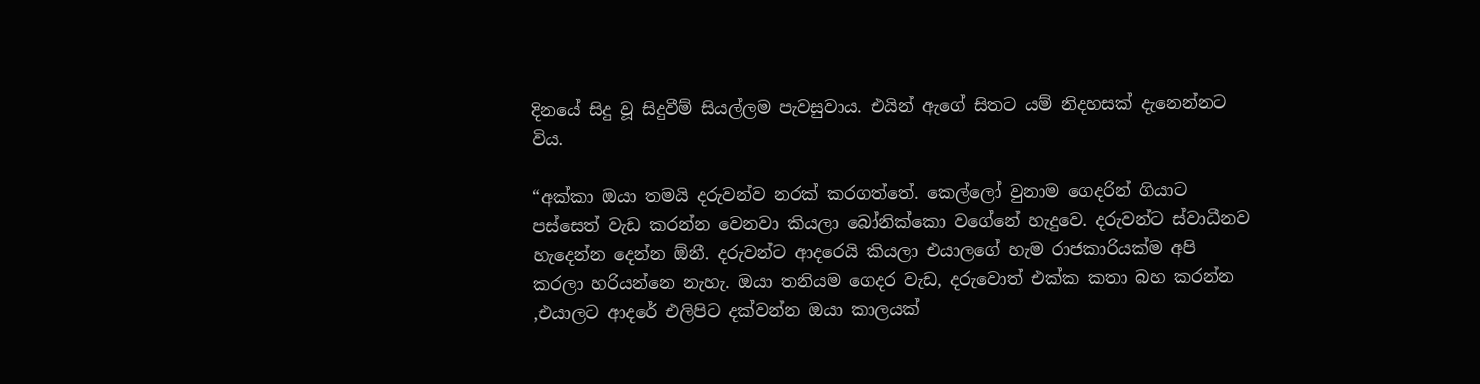දිනයේ සිදු වූ සිදුවීම් සියල්ලම පැවසුවාය. එයින් ඇගේ සිතට යම් නිදහසක් දැනෙන්නට විය.

“අක්කා ඔයා තමයි දරුවන්ව නරක් කරගත්තේ. කෙල්ලෝ වුනාම ගෙදරින් ගියාට පස්සෙත් වැඩ කරන්න වෙනවා කියලා බෝනික්කො වගේනේ හැදුවෙ. දරුවන්ට ස්වාධීනව හැදෙන්න දෙන්න ඕනී. දරුවන්ට ආදරෙයි කියලා එයාලගේ හැම රාජකාරියක්ම අපි කරලා හරියන්නෙ නැහැ. ඔයා තනියම ගෙදර වැඩ, දරුවොත් එක්ක කතා බහ කරන්න ,එයාලට ආදරේ එලිපිට දක්වන්න ඔයා කාලයක්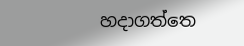හදාගත්තෙ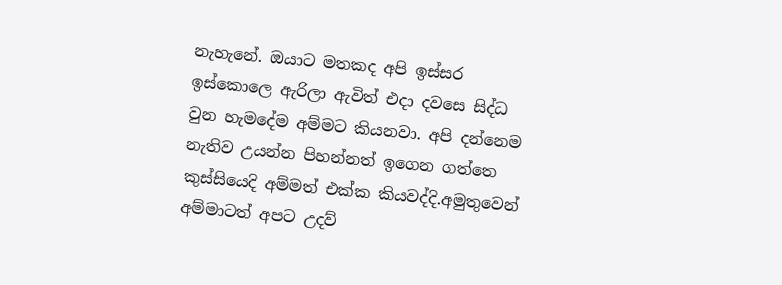නැහැනේ. ඔයාට මතකද අපි ඉස්සර ඉස්කොලෙ ඇරිලා ඇවිත් එදා දවසෙ සිද්ධ වුන හැමදේම අම්මට කියනවා. අපි දන්නෙම නැතිව උයන්න පිහන්නත් ඉගෙන ගත්තෙ කුස්සියෙදි අම්මත් එක්ක කියවද්දි.අමුතුවෙන් අම්මාටත් අපට උදව්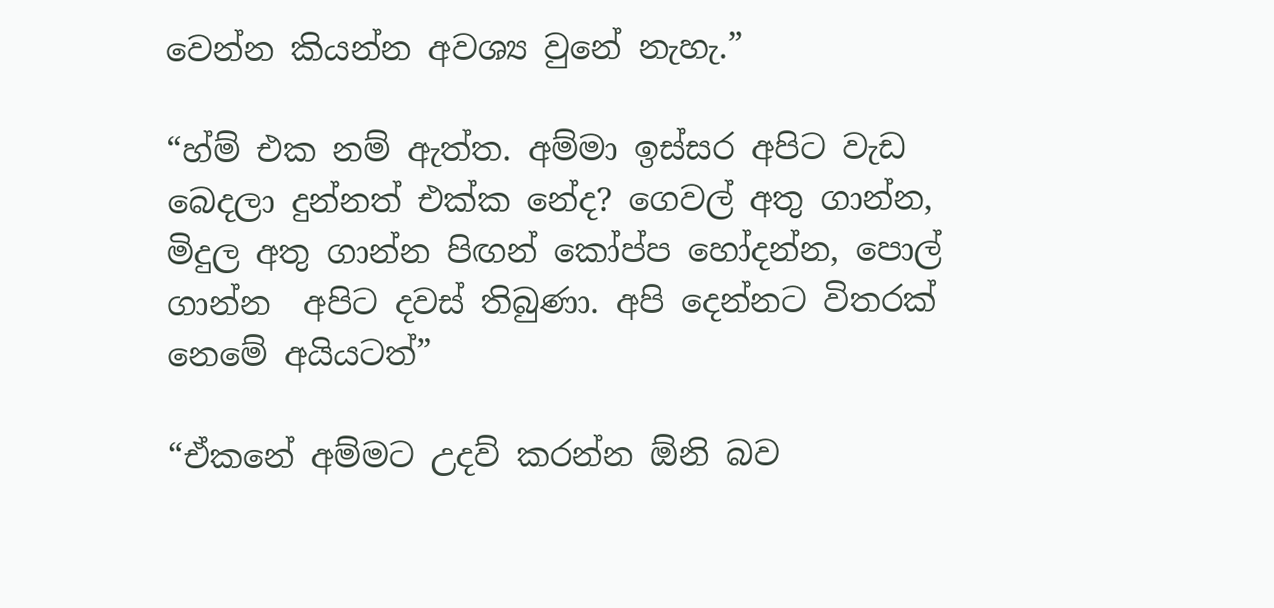වෙන්න කියන්න අවශ්‍ය වුනේ නැහැ.”

“හ්ම් එක නම් ඇත්ත. අම්මා ඉස්සර අපිට වැඩ බෙදලා දුන්නත් එක්ක නේද? ගෙවල් අතු ගාන්න, මිදුල අතු ගාන්න පිඟන් කෝප්ප හෝදන්න, පොල් ගාන්න  අපිට දවස් තිබුණා. අපි දෙන්නට විතරක් නෙමේ අයියටත්”

“ඒකනේ අම්මට උදව් කරන්න ඕනි බව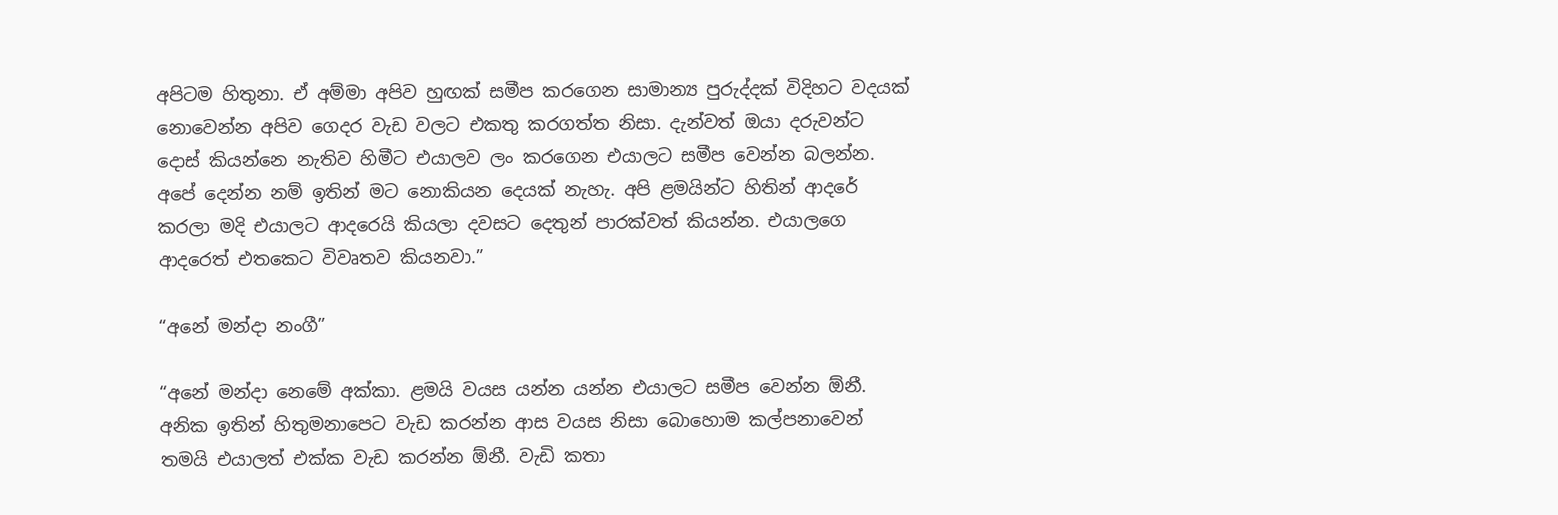අපිටම හිතුනා. ඒ අම්මා අපිව හුඟක් සමීප කරගෙන සාමාන්‍ය පුරුද්දක් විදිහට වදයක් නොවෙන්න අපිව ගෙදර වැඩ වලට එකතු කරගත්ත නිසා. දැන්වත් ඔයා දරුවන්ට දොස් කියන්නෙ නැතිව හිමීට එයාලව ලං කරගෙන එයාලට සමීප වෙන්න බලන්න. අපේ දෙන්න නම් ඉතින් මට නොකියන දෙයක් නැහැ. අපි ළමයින්ට හිතින් ආදරේ කරලා මදි එයාලට ආදරෙයි කියලා දවසට දෙතුන් පාරක්වත් කියන්න. එයාලගෙ ආදරෙත් එතකෙට විවෘතව කියනවා.”

“අනේ මන්දා නංගී”

“අනේ මන්දා නෙමේ අක්කා. ළමයි වයස යන්න යන්න එයාලට සමීප වෙන්න ඕනී. අනික ඉතින් හිතුමනාපෙට වැඩ කරන්න ආස වයස නිසා බොහොම කල්පනාවෙන් තමයි එයාලත් එක්ක වැඩ කරන්න ඕනී. වැඩි කතා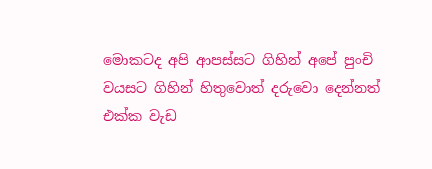මොකටද අපි ආපස්සට ගිහින් අපේ පුංචි වයසට ගිහින් හිතුවොත් දරුවො දෙන්නත් එක්ක වැඩ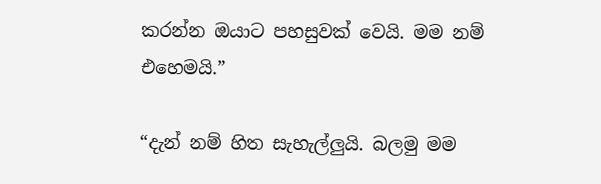කරන්න ඔයාට පහසුවක් වෙයි. මම නම් එහෙමයි.”

“දැන් නම් හිත සැහැල්ලුයි. බලමු මම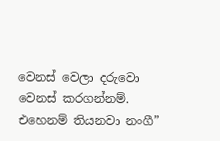වෙනස් වෙලා දරුවො වෙනස් කරගන්නම්. එහෙනම් තියනවා නංගී”